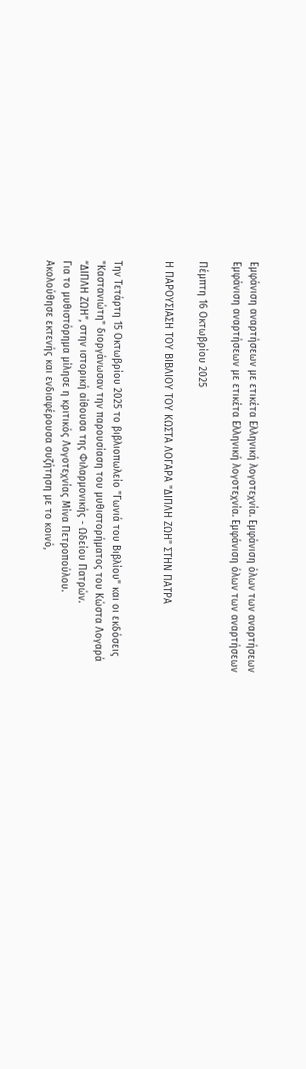Εμφάνιση αναρτήσεων με ετικέτα Ελληνική λογοτεχνία. Εμφάνιση όλων των αναρτήσεων
Εμφάνιση αναρτήσεων με ετικέτα Ελληνική λογοτεχνία. Εμφάνιση όλων των αναρτήσεων

Πέμπτη 16 Οκτωβρίου 2025

Η ΠΑΡΟΥΣΙΑΣΗ ΤΟΥ ΒΙΒΛΙΟΥ ΤΟΥ ΚΩΣΤΑ ΛΟΓΑΡΑ "ΔΙΠΛΗ ΖΩΗ" ΣΤΗΝ ΠΑΤΡΑ


Την Τετάρτη 15 Οκτωβρίου 2025 το βιβλιοπωλείο "Γωνιά του Βιβλίου" και οι εκδόσεις "Καστανιώτη" διοργάνωσαν την παρουσίαση του μυθιστορήματος του Κώστα Λογαρά “ΔΙΠΛΗ ΖΩΗ”, στην ιστορική αίθουσα της Φιλαρμονικής - Ωδείου Πατρών.
Για το μυθιστόρημα μίλησε η κριτικός Λογοτεχνίας Μίνα Πετροπούλου.
Ακολούθησε εκτενής και ενδιαφέρουσα συζήτηση με το κοινό,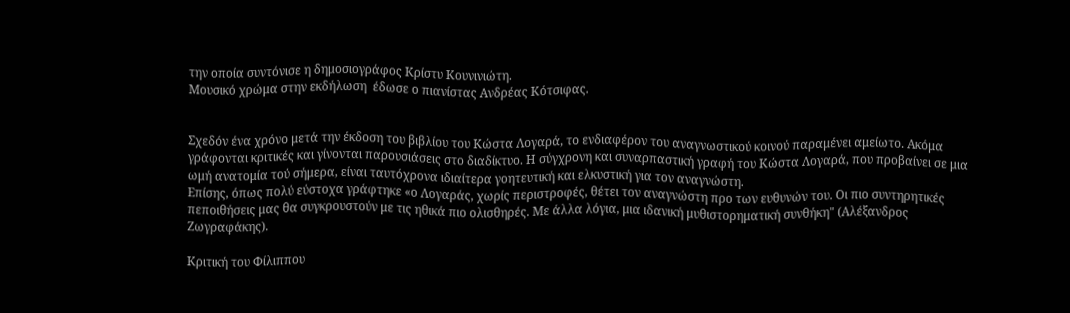την οποία συντόνισε η δημοσιογράφος Κρίστυ Κουνινιώτη.
Μουσικό χρώμα στην εκδήλωση  έδωσε ο πιανίστας Ανδρέας Κότσιφας.


Σχεδόν ένα χρόνο μετά την έκδοση του βιβλίου του Κώστα Λογαρά, το ενδιαφέρον του αναγνωστικού κοινού παραμένει αμείωτο. Ακόμα γράφονται κριτικές και γίνονται παρουσιάσεις στο διαδίκτυο. Η σύγχρονη και συναρπαστική γραφή του Κώστα Λογαρά, που προβαίνει σε μια ωμή ανατομία τού σήμερα, είναι ταυτόχρονα ιδιαίτερα γοητευτική και ελκυστική για τον αναγνώστη.
Επίσης, όπως πολύ εύστοχα γράφτηκε «ο Λογαράς, χωρίς περιστροφές, θέτει τον αναγνώστη προ των ευθυνών του. Οι πιο συντηρητικές πεποιθήσεις μας θα συγκρουστούν με τις ηθικά πιο ολισθηρές. Με άλλα λόγια, μια ιδανική μυθιστορηματική συνθήκη" (Αλέξανδρος Ζωγραφάκης).

Κριτική του Φίλιππου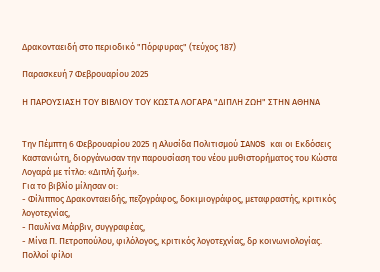Δρακονταειδή στο περιοδικό "Πόρφυρας" (τεύχος 187)

Παρασκευή 7 Φεβρουαρίου 2025

Η ΠΑΡΟΥΣΙΑΣΗ ΤΟΥ ΒΙΒΛΙΟΥ ΤΟΥ ΚΩΣΤΑ ΛΟΓΑΡΑ "ΔΙΠΛΗ ΖΩΗ" ΣΤΗΝ ΑΘΗΝΑ


Την Πέμπτη 6 Φεβρουαρίου 2025 η Αλυσίδα Πολιτισμού IANOS και οι Εκδόσεις Καστανιώτη, διοργάνωσαν την παρουσίαση του νέου μυθιστορήματος του Κώστα Λογαρά με τίτλο: «Διπλή ζωή».
Για το βιβλίο μίλησαν οι:
- Φίλιππος Δρακονταειδής, πεζογράφος, δοκιμιογράφος, μεταφραστής, κριτικός λογοτεχνίας,
- Παυλίνα Μάρβιν, συγγραφέας,
- Μίνα Π. Πετροπούλου, φιλόλογος, κριτικός λογοτεχνίας, δρ κοινωνιολογίας.
Πολλοί φίλοι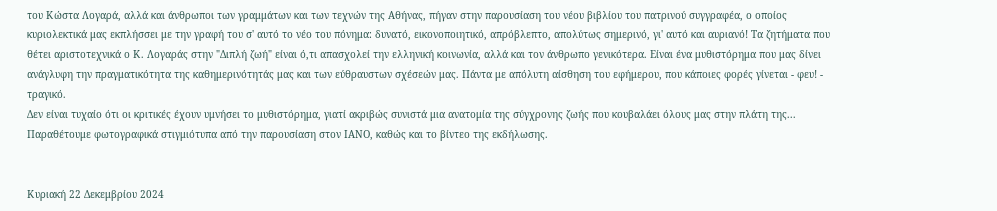του Κώστα Λογαρά, αλλά και άνθρωποι των γραμμάτων και των τεχνών της Αθήνας, πήγαν στην παρουσίαση του νέου βιβλίου του πατρινού συγγραφέα, ο οποίος κυριολεκτικά μας εκπλήσσει με την γραφή του σ' αυτό το νέο του πόνημα: δυνατό, εικονοποιητικό, απρόβλεπτο, απολύτως σημερινό, γι' αυτό και αυριανό! Τα ζητήματα που θέτει αριστοτεχνικά ο Κ. Λογαράς στην "Διπλή ζωή" είναι ό,τι απασχολεί την ελληνική κοινωνία, αλλά και τον άνθρωπο γενικότερα. Είναι ένα μυθιστόρημα που μας δίνει ανάγλυφη την πραγματικότητα της καθημερινότητάς μας και των εύθραυστων σχέσεών μας. Πάντα με απόλυτη αίσθηση του εφήμερου, που κάποιες φορές γίνεται - φευ! - τραγικό.
Δεν είναι τυχαίο ότι οι κριτικές έχουν υμνήσει το μυθιστόρημα, γιατί ακριβώς συνιστά μια ανατομία της σύγχρονης ζωής που κουβαλάει όλους μας στην πλάτη της...
Παραθέτουμε φωτογραφικά στιγμιότυπα από την παρουσίαση στον ΙΑΝΟ, καθώς και το βίντεο της εκδήλωσης.


Κυριακή 22 Δεκεμβρίου 2024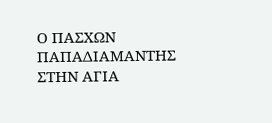Ο ΠΑΣΧΩΝ ΠΑΠΑΔΙΑΜΑΝΤΗΣ ΣΤΗΝ ΑΓΙΑ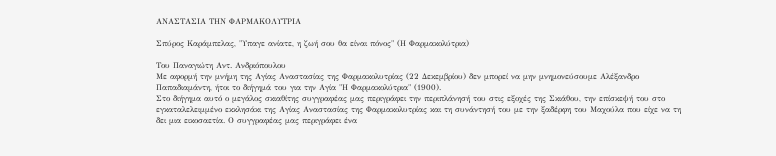ΑΝΑΣΤΑΣΙΑ ΤΗΝ ΦΑΡΜΑΚΟΛΥΤΡΙΑ

Σπύρος Καράμπελας, "Υπαγε ανίατε, η ζωή σου θα είναι πόνος" (Η Φαρμακολύτρια)

Του Παναγιώτη Αντ. Ανδριόπουλου
Με αφορμή την μνήμη της Αγίας Αναστασίας της Φαρμακολυτρίας (22 Δεκεμβρίου) δεν μπορεί να μην μνημονεύσουμε Αλέξανδρο Παπαδιαμάντη, ήτοι το διήγημά του για την Αγία "Η Φαρμακολύτρια" (1900).
Στο διήγημα αυτό ο μεγάλος σκιαθίτης συγγραφέας μας περιγράφει την περιπλάνησή του στις εξοχές της Σκιάθου, την επίσκεψή του στο εγκαταλελειμμένο εκκλησάκι της Αγίας Αναστασίας της Φαρμακολυτρίας και τη συνάντησή του με την ξαδέρφη του Μαχούλα που είχε να τη δει μια εικοσαετία. Ο συγγραφέας μας περιγράφει ένα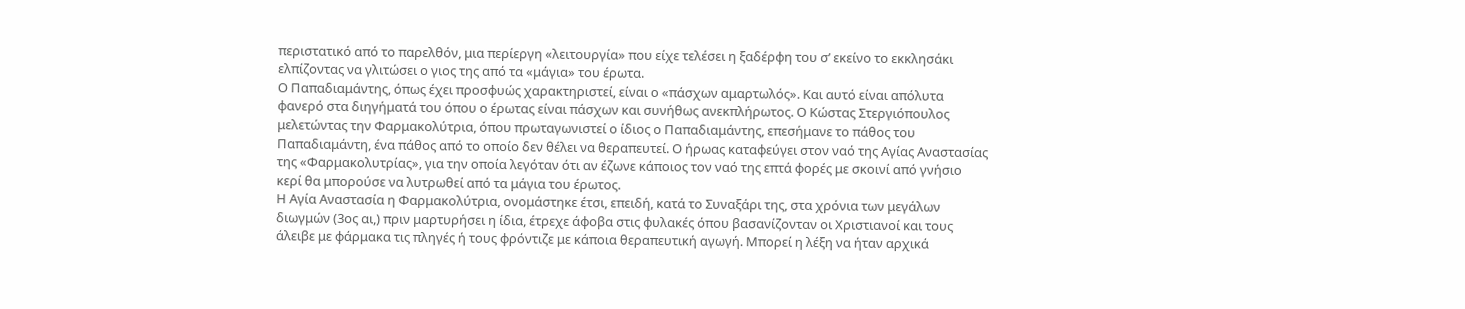περιστατικό από το παρελθόν, μια περίεργη «λειτουργία» που είχε τελέσει η ξαδέρφη του σ’ εκείνο το εκκλησάκι ελπίζοντας να γλιτώσει ο γιος της από τα «μάγια» του έρωτα.
Ο Παπαδιαμάντης, όπως έχει προσφυώς χαρακτηριστεί, είναι ο «πάσχων αμαρτωλός». Και αυτό είναι απόλυτα φανερό στα διηγήματά του όπου ο έρωτας είναι πάσχων και συνήθως ανεκπλήρωτος. Ο Κώστας Στεργιόπουλος μελετώντας την Φαρμακολύτρια, όπου πρωταγωνιστεί ο ίδιος ο Παπαδιαμάντης, επεσήμανε το πάθος του Παπαδιαμάντη, ένα πάθος από το οποίο δεν θέλει να θεραπευτεί. Ο ήρωας καταφεύγει στον ναό της Αγίας Αναστασίας της «Φαρμακολυτρίας», για την οποία λεγόταν ότι αν έζωνε κάποιος τον ναό της επτά φορές με σκοινί από γνήσιο κερί θα μπορούσε να λυτρωθεί από τα μάγια του έρωτος.
Η Αγία Αναστασία η Φαρμακολύτρια, ονομάστηκε έτσι, επειδή, κατά το Συναξάρι της, στα χρόνια των μεγάλων διωγμών (3ος αι,) πριν μαρτυρήσει η ίδια, έτρεχε άφοβα στις φυλακές όπου βασανίζονταν οι Χριστιανοί και τους άλειβε με φάρμακα τις πληγές ή τους φρόντιζε με κάποια θεραπευτική αγωγή. Μπορεί η λέξη να ήταν αρχικά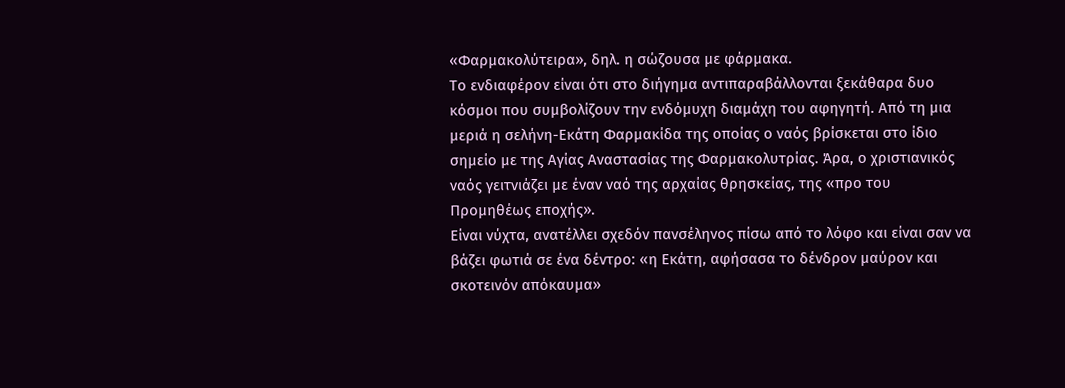«Φαρμακολύτειρα», δηλ. η σώζουσα με φάρμακα.
Το ενδιαφέρον είναι ότι στο διήγημα αντιπαραβάλλονται ξεκάθαρα δυο κόσμοι που συμβολίζουν την ενδόμυχη διαμάχη του αφηγητή. Από τη μια μεριά η σελήνη-Εκάτη Φαρμακίδα της οποίας ο ναός βρίσκεται στο ίδιο σημείο με της Αγίας Αναστασίας της Φαρμακολυτρίας. Άρα, ο χριστιανικός ναός γειτνιάζει με έναν ναό της αρχαίας θρησκείας, της «προ του Προμηθέως εποχής».
Είναι νύχτα, ανατέλλει σχεδόν πανσέληνος πίσω από το λόφο και είναι σαν να βάζει φωτιά σε ένα δέντρο: «η Εκάτη, αφήσασα το δένδρον μαύρον και σκοτεινόν απόκαυμα»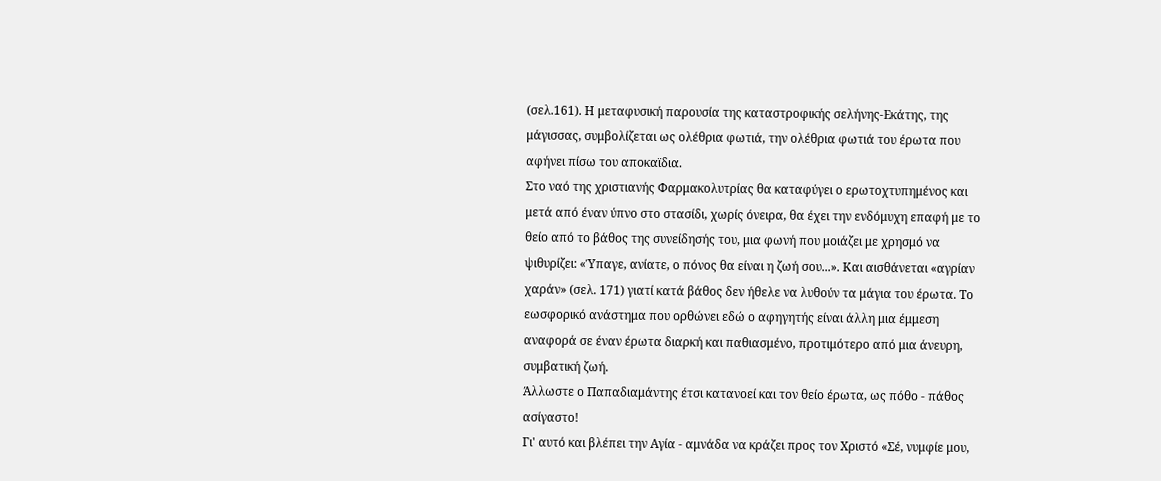(σελ.161). Η μεταφυσική παρουσία της καταστροφικής σελήνης-Εκάτης, της μάγισσας, συμβολίζεται ως ολέθρια φωτιά, την ολέθρια φωτιά του έρωτα που αφήνει πίσω του αποκαϊδια.
Στο ναό της χριστιανής Φαρμακολυτρίας θα καταφύγει ο ερωτοχτυπημένος και μετά από έναν ύπνο στο στασίδι, χωρίς όνειρα, θα έχει την ενδόμυχη επαφή με το θείο από το βάθος της συνείδησής του, μια φωνή που μοιάζει με χρησμό να ψιθυρίζει: «Ύπαγε, ανίατε, ο πόνος θα είναι η ζωή σου...». Και αισθάνεται «αγρίαν χαράν» (σελ. 171) γιατί κατά βάθος δεν ήθελε να λυθούν τα μάγια του έρωτα. Το εωσφορικό ανάστημα που ορθώνει εδώ ο αφηγητής είναι άλλη μια έμμεση αναφορά σε έναν έρωτα διαρκή και παθιασμένο, προτιμότερο από μια άνευρη, συμβατική ζωή.
Άλλωστε ο Παπαδιαμάντης έτσι κατανοεί και τον θείο έρωτα, ως πόθο - πάθος ασίγαστο!
Γι' αυτό και βλέπει την Αγία - αμνάδα να κράζει προς τον Χριστό «Σέ, νυμφίε μου,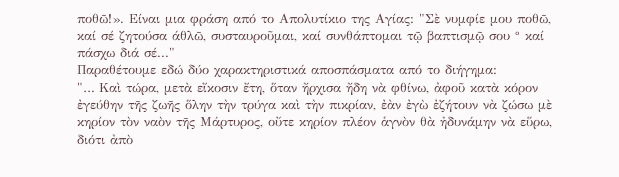ποθῶ!». Είναι μια φράση από το Απολυτίκιο της Αγίας: "Σὲ νυμφίε μου ποθῶ, καί σέ ζητούσα άθλῶ, συσταυροῦμαι, καί συνθάπτομαι τῷ βαπτισμῷ σου ° καί πάσχω διά σέ..."
Παραθέτουμε εδώ δύο χαρακτηριστικά αποσπάσματα από το διήγημα:
"… Καὶ τώρα, μετὰ εἴκοσιν ἔτη, ὅταν ἤρχισα ἤδη νὰ φθίνω, ἀφοῦ κατὰ κόρον ἐγεύθην τῆς ζωῆς ὅλην τὴν τρύγα καὶ τὴν πικρίαν, ἐὰν ἐγὼ ἐζήτουν νὰ ζώσω μὲ κηρίον τὸν ναὸν τῆς Μάρτυρος, οὔτε κηρίον πλέον ἁγνὸν θὰ ἠδυνάμην νὰ εὕρω, διότι ἀπὸ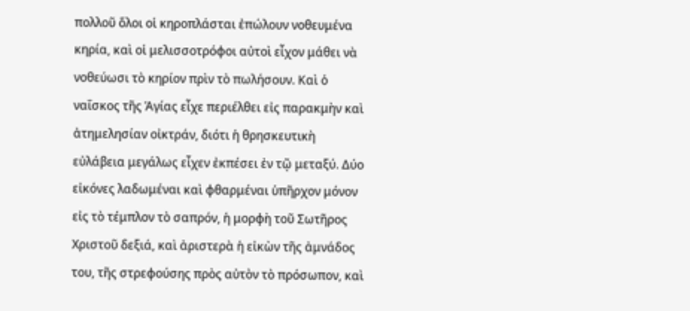πολλοῦ ὅλοι οἱ κηροπλάσται ἐπώλουν νοθευμένα κηρία, καὶ οἱ μελισσοτρόφοι αὐτοὶ εἶχον μάθει νὰ νοθεύωσι τὸ κηρίον πρὶν τὸ πωλήσουν. Καὶ ὁ ναΐσκος τῆς Ἁγίας εἶχε περιέλθει εἰς παρακμὴν καὶ ἀτημελησίαν οἰκτράν, διότι ἡ θρησκευτικὴ εὐλάβεια μεγάλως εἶχεν ἐκπέσει ἐν τῷ μεταξύ. Δύο εἰκόνες λαδωμέναι καὶ φθαρμέναι ὑπῆρχον μόνον εἰς τὸ τέμπλον τὸ σαπρόν, ἡ μορφὴ τοῦ Σωτῆρος Χριστοῦ δεξιά, καὶ ἀριστερὰ ἡ εἰκὼν τῆς ἀμνάδος του, τῆς στρεφούσης πρὸς αὐτὸν τὸ πρόσωπον, καὶ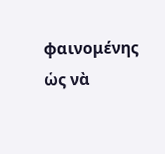φαινομένης ὡς νὰ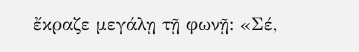ἔκραζε μεγάλῃ τῇ φωνῇ: «Σέ,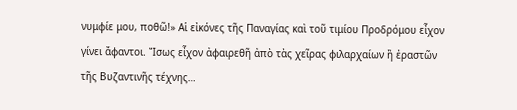νυμφίε μου, ποθῶ!» Αἱ εἰκόνες τῆς Παναγίας καὶ τοῦ τιμίου Προδρόμου εἶχον γίνει ἄφαντοι. Ἴσως εἶχον ἀφαιρεθῆ ἀπὸ τὰς χεῖρας φιλαρχαίων ἢ ἐραστῶν τῆς Βυζαντινῆς τέχνης…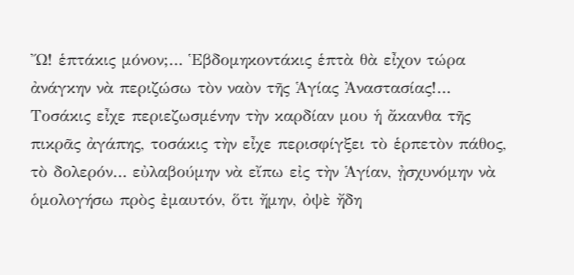Ὤ! ἑπτάκις μόνον;… Ἑβδομηκοντάκις ἑπτὰ θὰ εἶχον τώρα ἀνάγκην νὰ περιζώσω τὸν ναὸν τῆς Ἁγίας Ἀναστασίας!… Τοσάκις εἶχε περιεζωσμένην τὴν καρδίαν μου ἡ ἄκανθα τῆς πικρᾶς ἀγάπης, τοσάκις τὴν εἶχε περισφίγξει τὸ ἑρπετὸν πάθος, τὸ δολερόν… εὐλαβούμην νὰ εἴπω εἰς τὴν Ἁγίαν, ᾐσχυνόμην νὰ ὁμολογήσω πρὸς ἐμαυτόν, ὅτι ἤμην, ὀψὲ ἤδη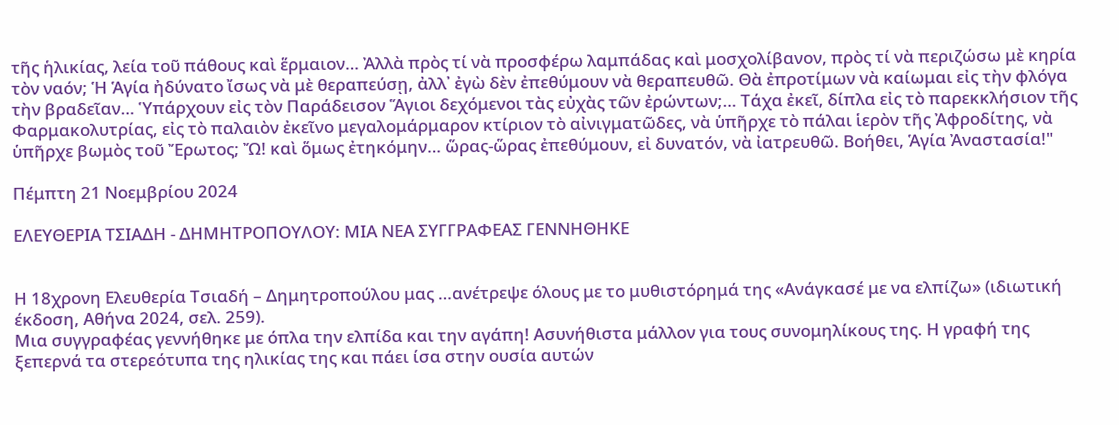τῆς ἡλικίας, λεία τοῦ πάθους καὶ ἕρμαιον… Ἀλλὰ πρὸς τί νὰ προσφέρω λαμπάδας καὶ μοσχολίβανον, πρὸς τί νὰ περιζώσω μὲ κηρία τὸν ναόν; Ἡ Ἁγία ἠδύνατο ἴσως νὰ μὲ θεραπεύσῃ, ἀλλ᾽ ἐγὼ δὲν ἐπεθύμουν νὰ θεραπευθῶ. Θὰ ἐπροτίμων νὰ καίωμαι εἰς τὴν φλόγα τὴν βραδεῖαν… Ὑπάρχουν εἰς τὸν Παράδεισον Ἅγιοι δεχόμενοι τὰς εὐχὰς τῶν ἐρώντων;… Τάχα ἐκεῖ, δίπλα εἰς τὸ παρεκκλήσιον τῆς Φαρμακολυτρίας, εἰς τὸ παλαιὸν ἐκεῖνο μεγαλομάρμαρον κτίριον τὸ αἰνιγματῶδες, νὰ ὑπῆρχε τὸ πάλαι ἱερὸν τῆς Ἀφροδίτης, νὰ ὑπῆρχε βωμὸς τοῦ Ἔρωτος; Ὤ! καὶ ὅμως ἐτηκόμην… ὥρας-ὥρας ἐπεθύμουν, εἰ δυνατόν, νὰ ἰατρευθῶ. Βοήθει, Ἁγία Ἀναστασία!"

Πέμπτη 21 Νοεμβρίου 2024

ΕΛΕΥΘΕΡΙΑ ΤΣΙΑΔΗ - ΔΗΜΗΤΡΟΠΟΥΛΟΥ: ΜΙΑ ΝΕΑ ΣΥΓΓΡΑΦΕΑΣ ΓΕΝΝΗΘΗΚΕ


Η 18χρονη Ελευθερία Τσιαδή – Δημητροπούλου μας …ανέτρεψε όλους με το μυθιστόρημά της «Ανάγκασέ με να ελπίζω» (ιδιωτική έκδοση, Αθήνα 2024, σελ. 259).
Μια συγγραφέας γεννήθηκε με όπλα την ελπίδα και την αγάπη! Ασυνήθιστα μάλλον για τους συνομηλίκους της. Η γραφή της ξεπερνά τα στερεότυπα της ηλικίας της και πάει ίσα στην ουσία αυτών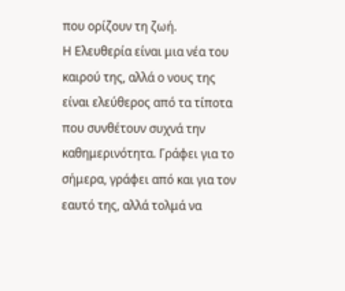που ορίζουν τη ζωή.
Η Ελευθερία είναι μια νέα του καιρού της, αλλά ο νους της είναι ελεύθερος από τα τίποτα που συνθέτουν συχνά την καθημερινότητα. Γράφει για το σήμερα, γράφει από και για τον εαυτό της, αλλά τολμά να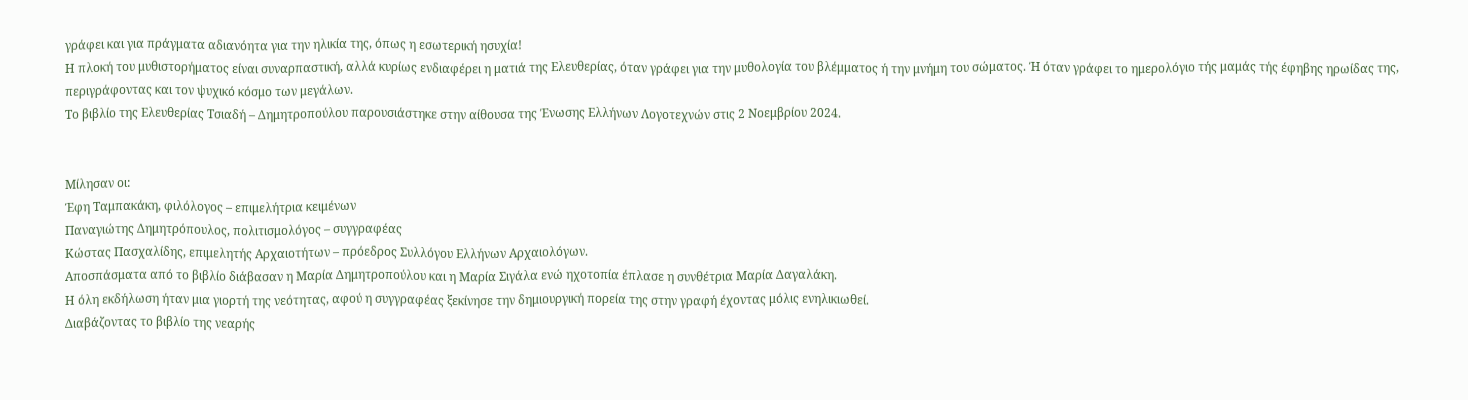γράφει και για πράγματα αδιανόητα για την ηλικία της, όπως η εσωτερική ησυχία!
Η πλοκή του μυθιστορήματος είναι συναρπαστική, αλλά κυρίως ενδιαφέρει η ματιά της Ελευθερίας, όταν γράφει για την μυθολογία του βλέμματος ή την μνήμη του σώματος. Ή όταν γράφει το ημερολόγιο τής μαμάς τής έφηβης ηρωίδας της, περιγράφοντας και τον ψυχικό κόσμο των μεγάλων.
Το βιβλίο της Ελευθερίας Τσιαδή – Δημητροπούλου παρουσιάστηκε στην αίθουσα της Ένωσης Ελλήνων Λογοτεχνών στις 2 Νοεμβρίου 2024.


Μίλησαν οι:
Έφη Ταμπακάκη, φιλόλογος – επιμελήτρια κειμένων
Παναγιώτης Δημητρόπουλος, πολιτισμολόγος – συγγραφέας
Κώστας Πασχαλίδης, επιμελητής Αρχαιοτήτων – πρόεδρος Συλλόγου Ελλήνων Αρχαιολόγων.
Αποσπάσματα από το βιβλίο διάβασαν η Μαρία Δημητροπούλου και η Μαρία Σιγάλα ενώ ηχοτοπία έπλασε η συνθέτρια Μαρία Δαγαλάκη.
Η όλη εκδήλωση ήταν μια γιορτή της νεότητας, αφού η συγγραφέας ξεκίνησε την δημιουργική πορεία της στην γραφή έχοντας μόλις ενηλικιωθεί.
Διαβάζοντας το βιβλίο της νεαρής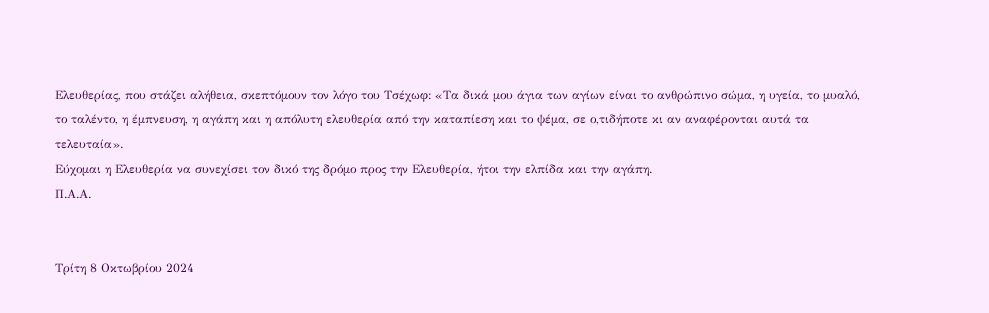Ελευθερίας, που στάζει αλήθεια, σκεπτόμουν τον λόγο του Τσέχωφ: «Τα δικά μου άγια των αγίων είναι το ανθρώπινο σώμα, η υγεία, το μυαλό, το ταλέντο, η έμπνευση, η αγάπη και η απόλυτη ελευθερία από την καταπίεση και το ψέμα, σε ο,τιδήποτε κι αν αναφέρονται αυτά τα τελευταία».
Εύχομαι η Ελευθερία να συνεχίσει τον δικό της δρόμο προς την Ελευθερία, ήτοι την ελπίδα και την αγάπη.
Π.Α.Α.


Τρίτη 8 Οκτωβρίου 2024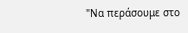"Να περάσουμε στο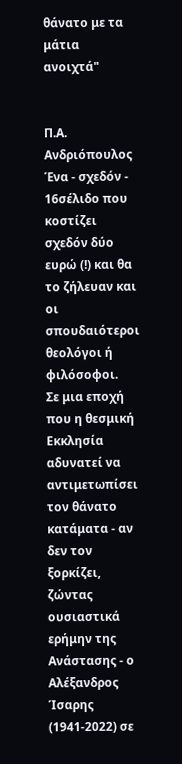θάνατο με τα μάτια ανοιχτά"


Π.Α. Ανδριόπουλος
Ένα - σχεδόν - 16σέλιδο που κοστίζει σχεδόν δύο ευρώ (!) και θα το ζήλευαν και οι σπουδαιότεροι θεολόγοι ή φιλόσοφοι.
Σε μια εποχή που η θεσμική Εκκλησία αδυνατεί να αντιμετωπίσει τον θάνατο κατάματα - αν δεν τον ξορκίζει, ζώντας ουσιαστικά ερήμην της Ανάστασης - ο Αλέξανδρος Ίσαρης (1941-2022) σε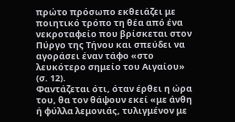πρώτο πρόσωπο εκθειάζει με ποιητικό τρόπο τη θέα από ένα νεκροταφείο που βρίσκεται στον Πύργο της Τήνου και σπεύδει να αγοράσει έναν τάφο «στο λευκότερο σημείο του Αιγαίου» (σ. 12).
Φαντάζεται ότι, όταν έρθει η ώρα του, θα τον θάψουν εκεί «με άνθη ή φύλλα λεμονιάς, τυλιγμένον με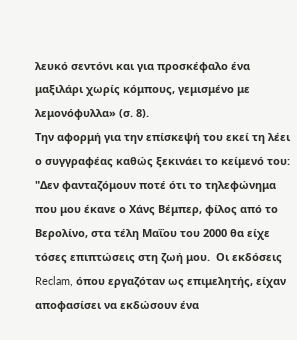λευκό σεντόνι και για προσκέφαλο ένα μαξιλάρι χωρίς κόμπους, γεμισμένο με λεμονόφυλλα» (σ. 8).
Την αφορμή για την επίσκεψή του εκεί τη λέει ο συγγραφέας καθώς ξεκινάει το κείμενό του:
"Δεν φανταζόμουν ποτέ ότι το τηλεφώνημα που μου έκανε ο Χάνς Βέμπερ, φίλος από το Βερολίνο, στα τέλη Μαΐου του 2000 θα είχε τόσες επιπτώσεις στη ζωή μου.  Οι εκδόσεις Reclam, όπου εργαζόταν ως επιμελητής, είχαν αποφασίσει να εκδώσουν ένα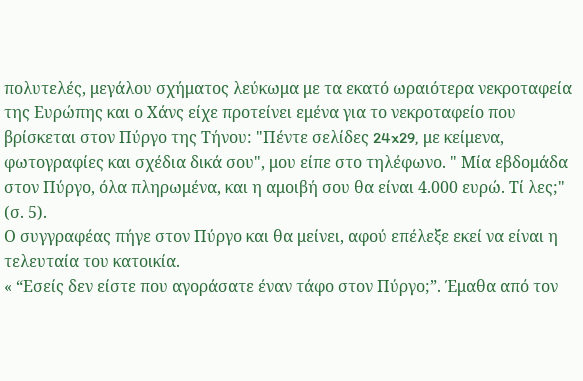πολυτελές, μεγάλου σχήματος λεύκωμα με τα εκατό ωραιότερα νεκροταφεία της Ευρώπης και ο Χάνς είχε προτείνει εμένα για το νεκροταφείο που βρίσκεται στον Πύργο της Τήνου: "Πέντε σελίδες 24x29, με κείμενα, φωτογραφίες και σχέδια δικά σου", μου είπε στο τηλέφωνο. " Μία εβδομάδα στον Πύργο, όλα πληρωμένα, και η αμοιβή σου θα είναι 4.000 ευρώ. Τί λες;" (σ. 5).
Ο συγγραφέας πήγε στον Πύργο και θα μείνει, αφού επέλεξε εκεί να είναι η τελευταία του κατοικία.
« “Εσείς δεν είστε που αγοράσατε έναν τάφο στον Πύργο;”. Έμαθα από τον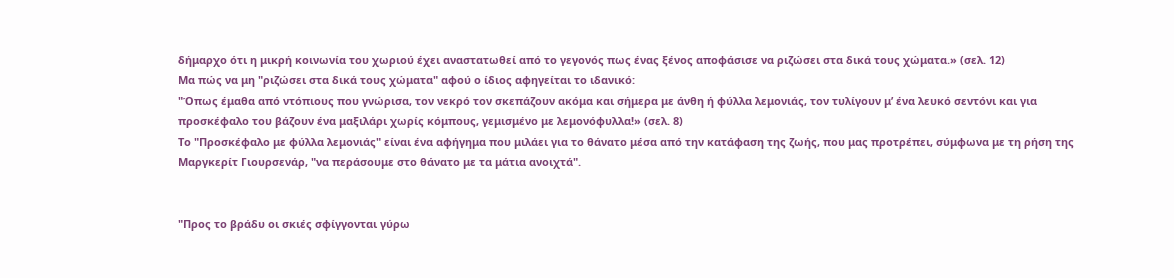δήμαρχο ότι η μικρή κοινωνία του χωριού έχει αναστατωθεί από το γεγονός πως ένας ξένος αποφάσισε να ριζώσει στα δικά τους χώματα.» (σελ. 12)
Μα πώς να μη "ριζώσει στα δικά τους χώματα" αφού ο ίδιος αφηγείται το ιδανικό:
"Όπως έμαθα από ντόπιους που γνώρισα, τον νεκρό τον σκεπάζουν ακόμα και σήμερα με άνθη ή φύλλα λεμονιάς, τον τυλίγουν μ’ ένα λευκό σεντόνι και για προσκέφαλο του βάζουν ένα μαξιλάρι χωρίς κόμπους, γεμισμένο με λεμονόφυλλα!» (σελ. 8)
Το "Προσκέφαλο με φύλλα λεμονιάς" είναι ένα αφήγημα που μιλάει για το θάνατο μέσα από την κατάφαση της ζωής, που μας προτρέπει, σύμφωνα με τη ρήση της Μαργκερίτ Γιουρσενάρ, "να περάσουμε στο θάνατο με τα μάτια ανοιχτά".


"Προς το βράδυ οι σκιές σφίγγονται γύρω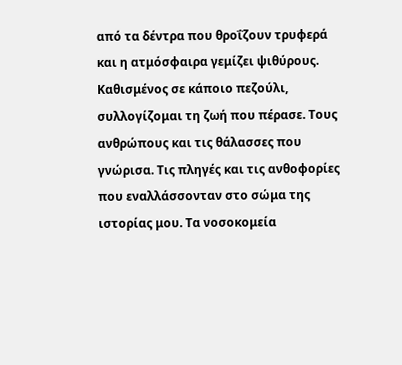από τα δέντρα που θροΐζουν τρυφερά και η ατμόσφαιρα γεμίζει ψιθύρους. Καθισμένος σε κάποιο πεζούλι, συλλογίζομαι τη ζωή που πέρασε. Τους ανθρώπους και τις θάλασσες που γνώρισα. Τις πληγές και τις ανθοφορίες που εναλλάσσονταν στο σώμα της ιστορίας μου. Τα νοσοκομεία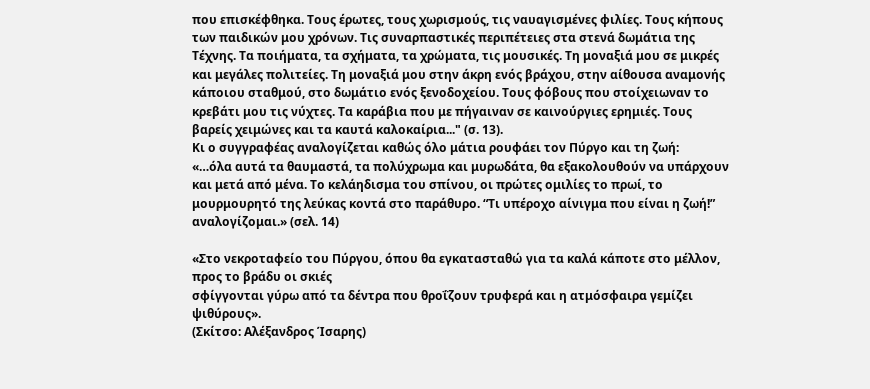που επισκέφθηκα. Τους έρωτες, τους χωρισμούς, τις ναυαγισμένες φιλίες. Τους κήπους των παιδικών μου χρόνων. Τις συναρπαστικές περιπέτειες στα στενά δωμάτια της Τέχνης. Τα ποιήματα, τα σχήματα, τα χρώματα, τις μουσικές. Τη μοναξιά μου σε μικρές και μεγάλες πολιτείες. Τη μοναξιά μου στην άκρη ενός βράχου, στην αίθουσα αναμονής κάποιου σταθμού, στο δωμάτιο ενός ξενοδοχείου. Τους φόβους που στοίχειωναν το κρεβάτι μου τις νύχτες. Τα καράβια που με πήγαιναν σε καινούργιες ερημιές. Τους βαρείς χειμώνες και τα καυτά καλοκαίρια..." (σ. 13).
Κι ο συγγραφέας αναλογίζεται καθώς όλο μάτια ρουφάει τον Πύργο και τη ζωή:
«…όλα αυτά τα θαυμαστά, τα πολύχρωμα και μυρωδάτα, θα εξακολουθούν να υπάρχουν και μετά από μένα. Το κελάηδισμα του σπίνου, οι πρώτες ομιλίες το πρωί, το μουρμουρητό της λεύκας κοντά στο παράθυρο. “Τι υπέροχο αίνιγμα που είναι η ζωή!” αναλογίζομαι.» (σελ. 14)

«Στο νεκροταφείο του Πύργου, όπου θα εγκατασταθώ για τα καλά κάποτε στο μέλλον, προς το βράδυ οι σκιές
σφίγγονται γύρω από τα δέντρα που θροΐζουν τρυφερά και η ατμόσφαιρα γεμίζει ψιθύρους».
(Σκίτσο: Αλέξανδρος Ίσαρης)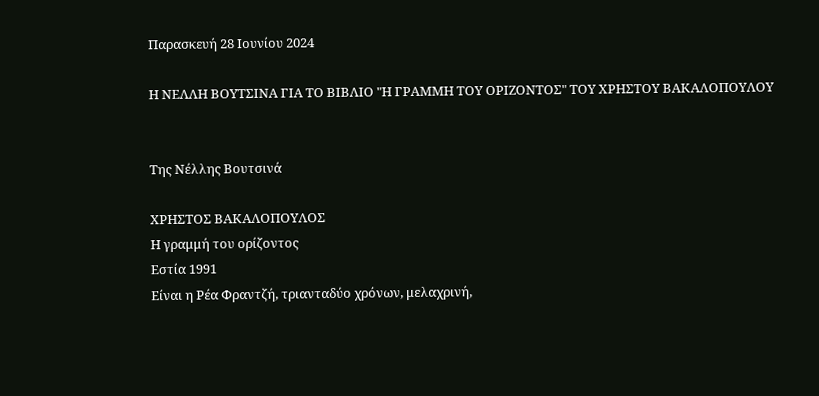Παρασκευή 28 Ιουνίου 2024

Η ΝΕΛΛΗ ΒΟΥΤΣΙΝΑ ΓΙΑ ΤΟ ΒΙΒΛΙΟ "Η ΓΡΑΜΜΗ ΤΟΥ ΟΡΙΖΟΝΤΟΣ" ΤΟΥ ΧΡΗΣΤΟΥ ΒΑΚΑΛΟΠΟΥΛΟΥ


Της Νέλλης Βουτσινά

ΧΡΗΣΤΟΣ ΒΑΚΑΛΟΠΟΥΛΟΣ
Η γραμμή του ορίζοντος
Εστία 1991
Είναι η Ρέα Φραντζή, τριανταδύο χρόνων, μελαχρινή,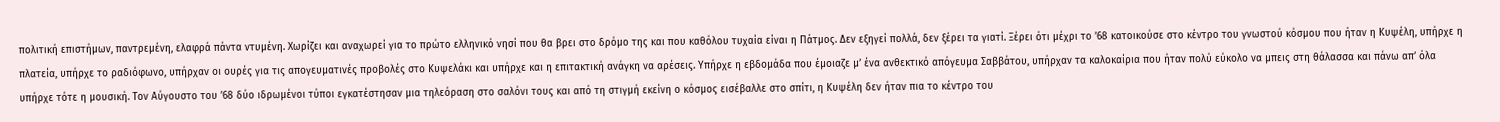πολιτική επιστήμων, παντρεμένη, ελαφρά πάντα ντυμένη. Χωρίζει και αναχωρεί για το πρώτο ελληνικό νησί που θα βρει στο δρόμο της και που καθόλου τυχαία είναι η Πάτμος. Δεν εξηγεί πολλά, δεν ξέρει τα γιατί. Ξέρει ότι μέχρι το ’68 κατοικούσε στο κέντρο του γνωστού κόσμου που ήταν η Κυψέλη, υπήρχε η πλατεία, υπήρχε το ραδιόφωνο, υπήρχαν οι ουρές για τις απογευματινές προβολές στο Κυψελάκι και υπήρχε και η επιτακτική ανάγκη να αρέσεις. Υπήρχε η εβδομάδα που έμοιαζε μ’ ένα ανθεκτικό απόγευμα Σαββάτου, υπήρχαν τα καλοκαίρια που ήταν πολύ εύκολο να μπεις στη θάλασσα και πάνω απ’ όλα υπήρχε τότε η μουσική. Τον Αύγουστο του ’68 δύο ιδρωμένοι τύποι εγκατέστησαν μια τηλεόραση στο σαλόνι τους και από τη στιγμή εκείνη ο κόσμος εισέβαλλε στο σπίτι, η Κυψέλη δεν ήταν πια το κέντρο του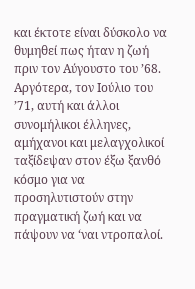και έκτοτε είναι δύσκολο να θυμηθεί πως ήταν η ζωή πριν τον Αύγουστο του ’68. Αργότερα, τον Ιούλιο του ’71, αυτή και άλλοι συνομήλικοι έλληνες, αμήχανοι και μελαγχολικοί ταξίδεψαν στον έξω ξανθό κόσμο για να προσηλυτιστούν στην πραγματική ζωή και να πάψουν να ‘ναι ντροπαλοί.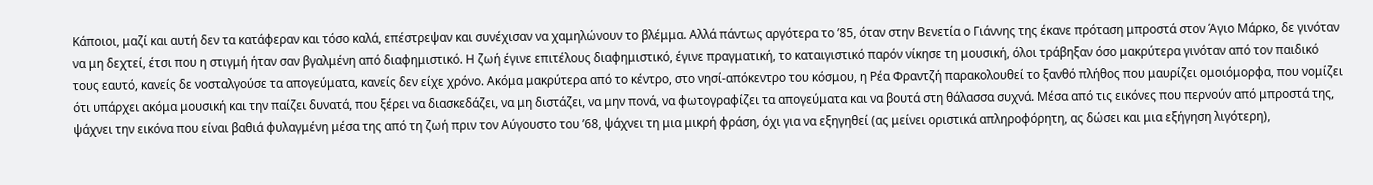Κάποιοι, μαζί και αυτή δεν τα κατάφεραν και τόσο καλά, επέστρεψαν και συνέχισαν να χαμηλώνουν το βλέμμα. Αλλά πάντως αργότερα το ’85, όταν στην Βενετία ο Γιάννης της έκανε πρόταση μπροστά στον Άγιο Μάρκο, δε γινόταν να μη δεχτεί, έτσι που η στιγμή ήταν σαν βγαλμένη από διαφημιστικό. Η ζωή έγινε επιτέλους διαφημιστικό, έγινε πραγματική, το καταιγιστικό παρόν νίκησε τη μουσική, όλοι τράβηξαν όσο μακρύτερα γινόταν από τον παιδικό τους εαυτό, κανείς δε νοσταλγούσε τα απογεύματα, κανείς δεν είχε χρόνο. Ακόμα μακρύτερα από το κέντρο, στο νησί-απόκεντρο του κόσμου, η Ρέα Φραντζή παρακολουθεί το ξανθό πλήθος που μαυρίζει ομοιόμορφα, που νομίζει ότι υπάρχει ακόμα μουσική και την παίζει δυνατά, που ξέρει να διασκεδάζει, να μη διστάζει, να μην πονά, να φωτογραφίζει τα απογεύματα και να βουτά στη θάλασσα συχνά. Μέσα από τις εικόνες που περνούν από μπροστά της, ψάχνει την εικόνα που είναι βαθιά φυλαγμένη μέσα της από τη ζωή πριν τον Αύγουστο του ’68, ψάχνει τη μια μικρή φράση, όχι για να εξηγηθεί (ας μείνει οριστικά απληροφόρητη, ας δώσει και μια εξήγηση λιγότερη),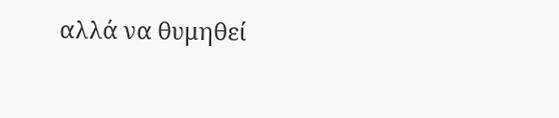αλλά να θυμηθεί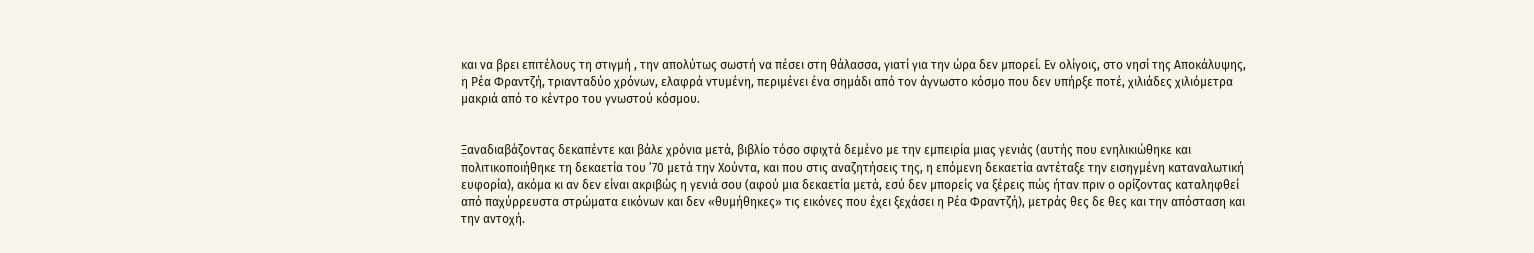και να βρει επιτέλους τη στιγμή , την απολύτως σωστή να πέσει στη θάλασσα, γιατί για την ώρα δεν μπορεί. Εν ολίγοις, στο νησί της Αποκάλυψης, η Ρέα Φραντζή, τριανταδύο χρόνων, ελαφρά ντυμένη, περιμένει ένα σημάδι από τον άγνωστο κόσμο που δεν υπήρξε ποτέ, χιλιάδες χιλιόμετρα μακριά από το κέντρο του γνωστού κόσμου.


Ξαναδιαβάζοντας δεκαπέντε και βάλε χρόνια μετά, βιβλίο τόσο σφιχτά δεμένο με την εμπειρία μιας γενιάς (αυτής που ενηλικιώθηκε και πολιτικοποιήθηκε τη δεκαετία του ’70 μετά την Χούντα, και που στις αναζητήσεις της, η επόμενη δεκαετία αντέταξε την εισηγμένη καταναλωτική ευφορία), ακόμα κι αν δεν είναι ακριβώς η γενιά σου (αφού μια δεκαετία μετά, εσύ δεν μπορείς να ξέρεις πώς ήταν πριν ο ορίζοντας καταληφθεί από παχύρρευστα στρώματα εικόνων και δεν «θυμήθηκες» τις εικόνες που έχει ξεχάσει η Ρέα Φραντζή), μετράς θες δε θες και την απόσταση και την αντοχή.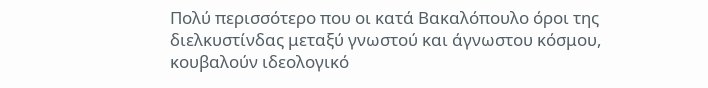Πολύ περισσότερο που οι κατά Βακαλόπουλο όροι της διελκυστίνδας μεταξύ γνωστού και άγνωστου κόσμου, κουβαλούν ιδεολογικό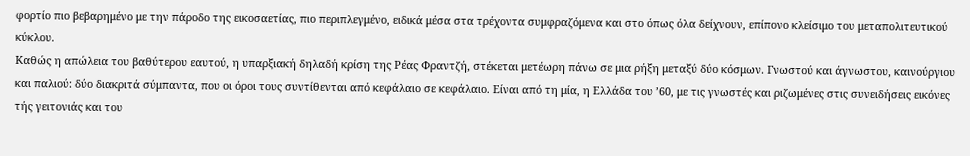φορτίο πιο βεβαρημένο με την πάροδο της εικοσαετίας, πιο περιπλεγμένο, ειδικά μέσα στα τρέχοντα συμφραζόμενα και στο όπως όλα δείχνουν, επίπονο κλείσιμο του μεταπολιτευτικού κύκλου.
Καθώς η απώλεια του βαθύτερου εαυτού, η υπαρξιακή δηλαδή κρίση της Ρέας Φραντζή, στέκεται μετέωρη πάνω σε μια ρήξη μεταξύ δύο κόσμων. Γνωστού και άγνωστου, καινούργιου και παλιού: δύο διακριτά σύμπαντα, που οι όροι τους συντίθενται από κεφάλαιο σε κεφάλαιο. Είναι από τη μία, η Ελλάδα του ’60, με τις γνωστές και ριζωμένες στις συνειδήσεις εικόνες τής γειτονιάς και του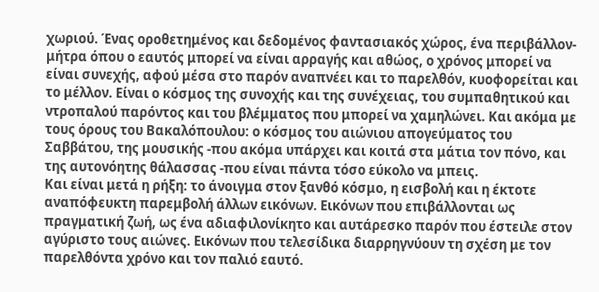χωριού. Ένας οροθετημένος και δεδομένος φαντασιακός χώρος, ένα περιβάλλον-μήτρα όπου ο εαυτός μπορεί να είναι αρραγής και αθώος, ο χρόνος μπορεί να είναι συνεχής, αφού μέσα στο παρόν αναπνέει και το παρελθόν, κυοφορείται και το μέλλον. Είναι ο κόσμος της συνοχής και της συνέχειας, του συμπαθητικού και ντροπαλού παρόντος και του βλέμματος που μπορεί να χαμηλώνει. Και ακόμα με τους όρους του Βακαλόπουλου: ο κόσμος του αιώνιου απογεύματος του Σαββάτου, της μουσικής -που ακόμα υπάρχει και κοιτά στα μάτια τον πόνο, και της αυτονόητης θάλασσας -που είναι πάντα τόσο εύκολο να μπεις.
Και είναι μετά η ρήξη: το άνοιγμα στον ξανθό κόσμο, η εισβολή και η έκτοτε αναπόφευκτη παρεμβολή άλλων εικόνων. Εικόνων που επιβάλλονται ως πραγματική ζωή, ως ένα αδιαφιλονίκητο και αυτάρεσκο παρόν που έστειλε στον αγύριστο τους αιώνες. Εικόνων που τελεσίδικα διαρρηγνύουν τη σχέση με τον παρελθόντα χρόνο και τον παλιό εαυτό.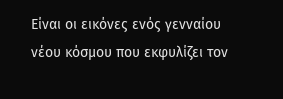Είναι οι εικόνες ενός γενναίου νέου κόσμου που εκφυλίζει τον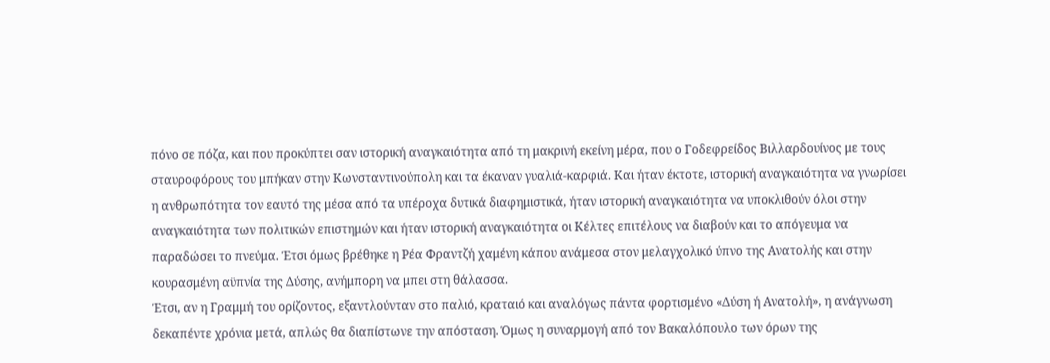πόνο σε πόζα, και που προκύπτει σαν ιστορική αναγκαιότητα από τη μακρινή εκείνη μέρα, που ο Γοδεφρείδος Βιλλαρδουίνος με τους σταυροφόρους του μπήκαν στην Κωνσταντινούπολη και τα έκαναν γυαλιά-καρφιά. Και ήταν έκτοτε, ιστορική αναγκαιότητα να γνωρίσει η ανθρωπότητα τον εαυτό της μέσα από τα υπέροχα δυτικά διαφημιστικά, ήταν ιστορική αναγκαιότητα να υποκλιθούν όλοι στην αναγκαιότητα των πολιτικών επιστημών και ήταν ιστορική αναγκαιότητα οι Κέλτες επιτέλους να διαβούν και το απόγευμα να παραδώσει το πνεύμα. Έτσι όμως βρέθηκε η Ρέα Φραντζή χαμένη κάπου ανάμεσα στον μελαγχολικό ύπνο της Ανατολής και στην κουρασμένη αϋπνία της Δύσης, ανήμπορη να μπει στη θάλασσα.
Έτσι, αν η Γραμμή του ορίζοντος, εξαντλούνταν στο παλιό, κραταιό και αναλόγως πάντα φορτισμένο «Δύση ή Ανατολή», η ανάγνωση δεκαπέντε χρόνια μετά, απλώς θα διαπίστωνε την απόσταση. Όμως η συναρμογή από τον Βακαλόπουλο των όρων της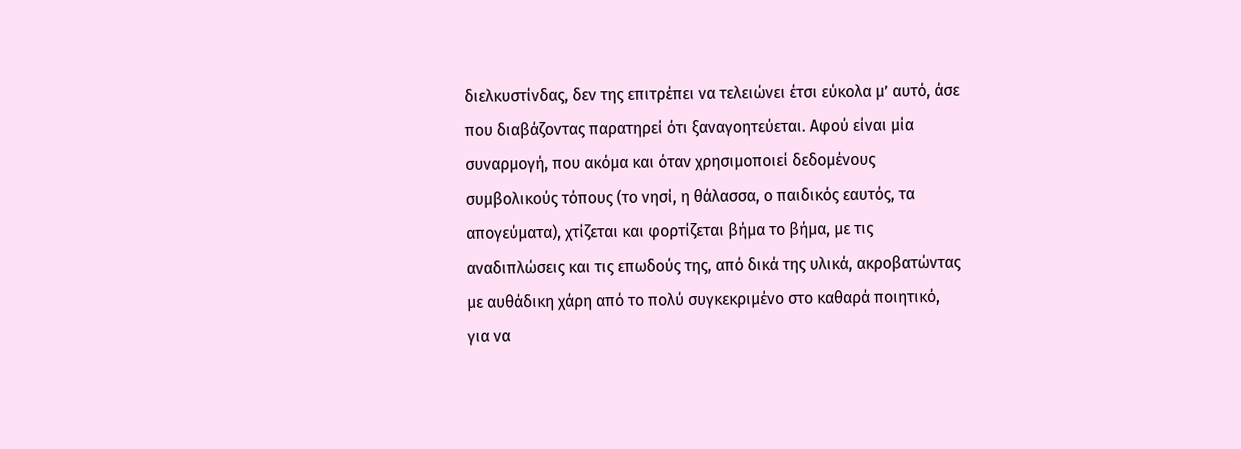διελκυστίνδας, δεν της επιτρέπει να τελειώνει έτσι εύκολα μ’ αυτό, άσε που διαβάζοντας παρατηρεί ότι ξαναγοητεύεται. Αφού είναι μία συναρμογή, που ακόμα και όταν χρησιμοποιεί δεδομένους συμβολικούς τόπους (το νησί, η θάλασσα, ο παιδικός εαυτός, τα απογεύματα), χτίζεται και φορτίζεται βήμα το βήμα, με τις αναδιπλώσεις και τις επωδούς της, από δικά της υλικά, ακροβατώντας με αυθάδικη χάρη από το πολύ συγκεκριμένο στο καθαρά ποιητικό, για να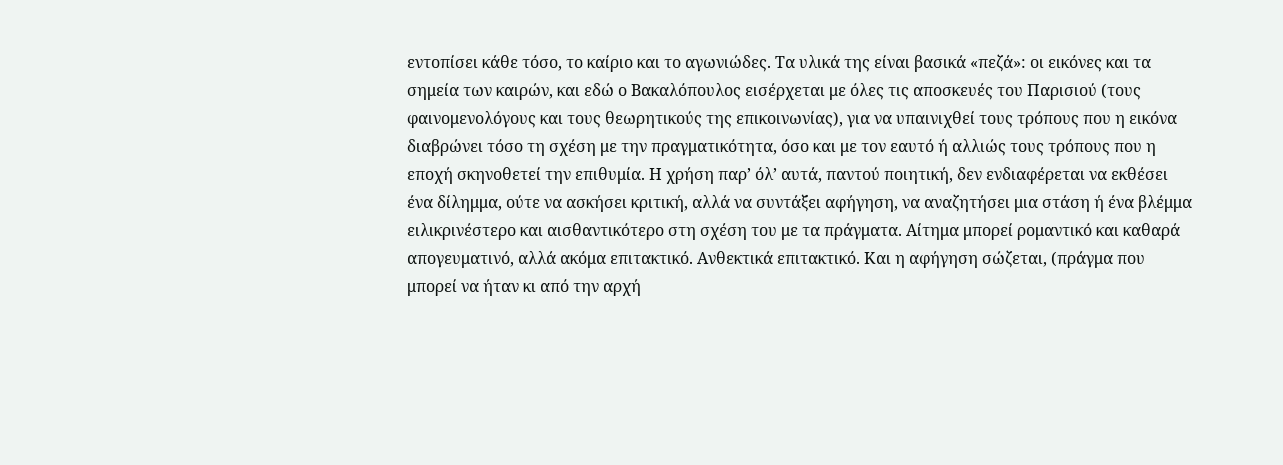εντοπίσει κάθε τόσο, το καίριο και το αγωνιώδες. Τα υλικά της είναι βασικά «πεζά»: οι εικόνες και τα σημεία των καιρών, και εδώ ο Βακαλόπουλος εισέρχεται με όλες τις αποσκευές του Παρισιού (τους φαινομενολόγους και τους θεωρητικούς της επικοινωνίας), για να υπαινιχθεί τους τρόπους που η εικόνα διαβρώνει τόσο τη σχέση με την πραγματικότητα, όσο και με τον εαυτό ή αλλιώς τους τρόπους που η εποχή σκηνοθετεί την επιθυμία. Η χρήση παρ’ όλ’ αυτά, παντού ποιητική, δεν ενδιαφέρεται να εκθέσει ένα δίλημμα, ούτε να ασκήσει κριτική, αλλά να συντάξει αφήγηση, να αναζητήσει μια στάση ή ένα βλέμμα ειλικρινέστερο και αισθαντικότερο στη σχέση του με τα πράγματα. Αίτημα μπορεί ρομαντικό και καθαρά απογευματινό, αλλά ακόμα επιτακτικό. Ανθεκτικά επιτακτικό. Και η αφήγηση σώζεται, (πράγμα που μπορεί να ήταν κι από την αρχή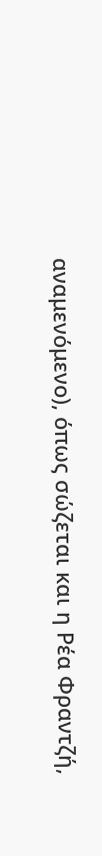αναμενόμενο), όπως σώζεται και η Ρέα Φραντζή,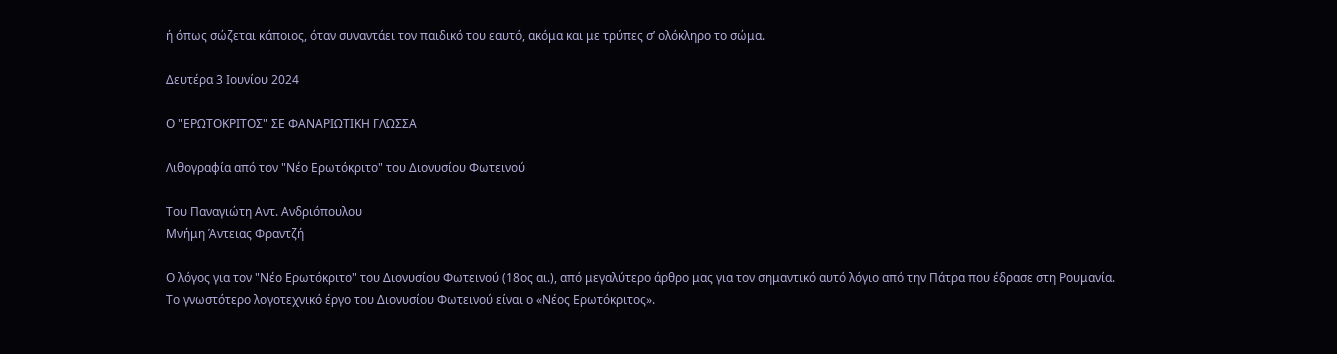ή όπως σώζεται κάποιος, όταν συναντάει τον παιδικό του εαυτό, ακόμα και με τρύπες σ’ ολόκληρο το σώμα.

Δευτέρα 3 Ιουνίου 2024

Ο "ΕΡΩΤΟΚΡΙΤΟΣ" ΣΕ ΦΑΝΑΡΙΩΤΙΚΗ ΓΛΩΣΣΑ

Λιθογραφία από τον "Νέο Ερωτόκριτο" του Διονυσίου Φωτεινού

Του Παναγιώτη Αντ. Ανδριόπουλου
Μνήμη Άντειας Φραντζή

Ο λόγος για τον "Νέο Ερωτόκριτο" του Διονυσίου Φωτεινού (18ος αι.), από μεγαλύτερο άρθρο μας για τον σημαντικό αυτό λόγιο από την Πάτρα που έδρασε στη Ρουμανία.
Το γνωστότερο λογοτεχνικό έργο του Διονυσίου Φωτεινού είναι ο «Νέος Ερωτόκριτος».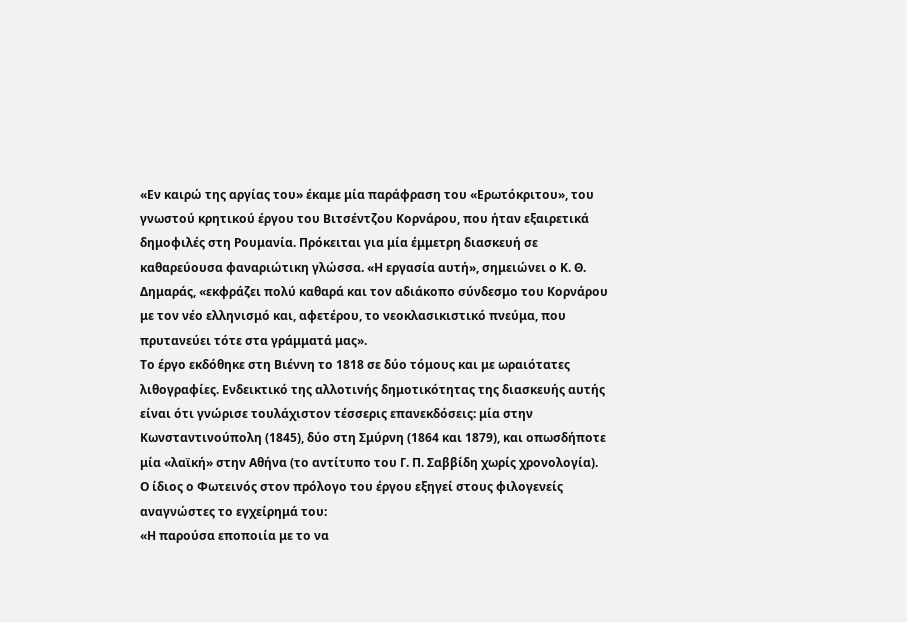«Εν καιρώ της αργίας του» έκαμε μία παράφραση του «Ερωτόκριτου», του γνωστού κρητικού έργου του Βιτσέντζου Κορνάρου, που ήταν εξαιρετικά δημοφιλές στη Ρουμανία. Πρόκειται για μία έμμετρη διασκευή σε καθαρεύουσα φαναριώτικη γλώσσα. «Η εργασία αυτή», σημειώνει ο Κ. Θ. Δημαράς, «εκφράζει πολύ καθαρά και τον αδιάκοπο σύνδεσμο του Κορνάρου με τον νέο ελληνισμό και, αφετέρου, το νεοκλασικιστικό πνεύμα, που πρυτανεύει τότε στα γράμματά μας».
Το έργο εκδόθηκε στη Βιέννη το 1818 σε δύο τόμους και με ωραιότατες λιθογραφίες. Ενδεικτικό της αλλοτινής δημοτικότητας της διασκευής αυτής είναι ότι γνώρισε τουλάχιστον τέσσερις επανεκδόσεις: μία στην Κωνσταντινούπολη (1845), δύο στη Σμύρνη (1864 και 1879), και οπωσδήποτε μία «λαϊκή» στην Αθήνα (το αντίτυπο του Γ. Π. Σαββίδη χωρίς χρονολογία).
Ο ίδιος ο Φωτεινός στον πρόλογο του έργου εξηγεί στους φιλογενείς αναγνώστες το εγχείρημά του:
«Η παρούσα εποποιία με το να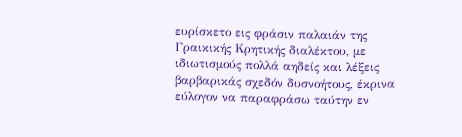ευρίσκετο εις φράσιν παλαιάν της Γραικικής Κρητικής διαλέκτου, με ιδιωτισμούς πολλά αηδείς και λέξεις βαρβαρικάς σχεδόν δυσνοήτους, έκρινα εύλογον να παραφράσω ταύτην εν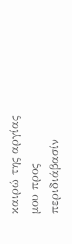καιρώ της αργίας μου προς περιδιάβασίν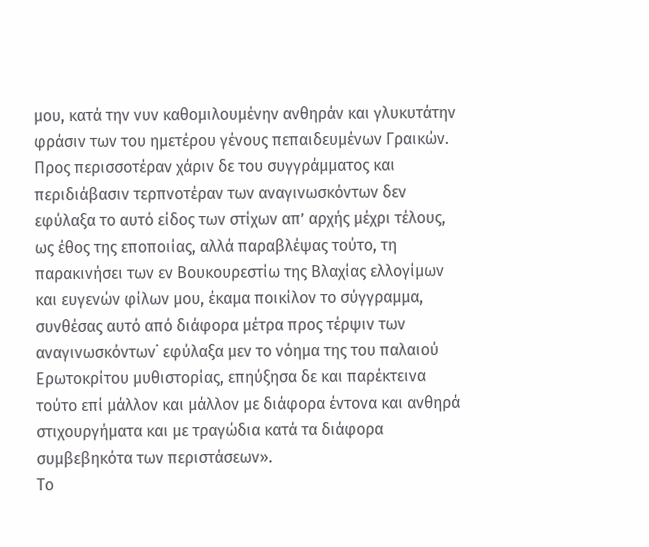μου, κατά την νυν καθομιλουμένην ανθηράν και γλυκυτάτην φράσιν των του ημετέρου γένους πεπαιδευμένων Γραικών. Προς περισσοτέραν χάριν δε του συγγράμματος και περιδιάβασιν τερπνοτέραν των αναγινωσκόντων δεν εφύλαξα το αυτό είδος των στίχων απ’ αρχής μέχρι τέλους, ως έθος της εποποιίας, αλλά παραβλέψας τούτο, τη παρακινήσει των εν Βουκουρεστίω της Βλαχίας ελλογίμων και ευγενών φίλων μου, έκαμα ποικίλον το σύγγραμμα, συνθέσας αυτό από διάφορα μέτρα προς τέρψιν των αναγινωσκόντων˙ εφύλαξα μεν το νόημα της του παλαιού Ερωτοκρίτου μυθιστορίας, επηύξησα δε και παρέκτεινα τούτο επί μάλλον και μάλλον με διάφορα έντονα και ανθηρά στιχουργήματα και με τραγώδια κατά τα διάφορα συμβεβηκότα των περιστάσεων».
Το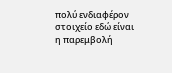πολύ ενδιαφέρον στοιχείο εδώ είναι η παρεμβολή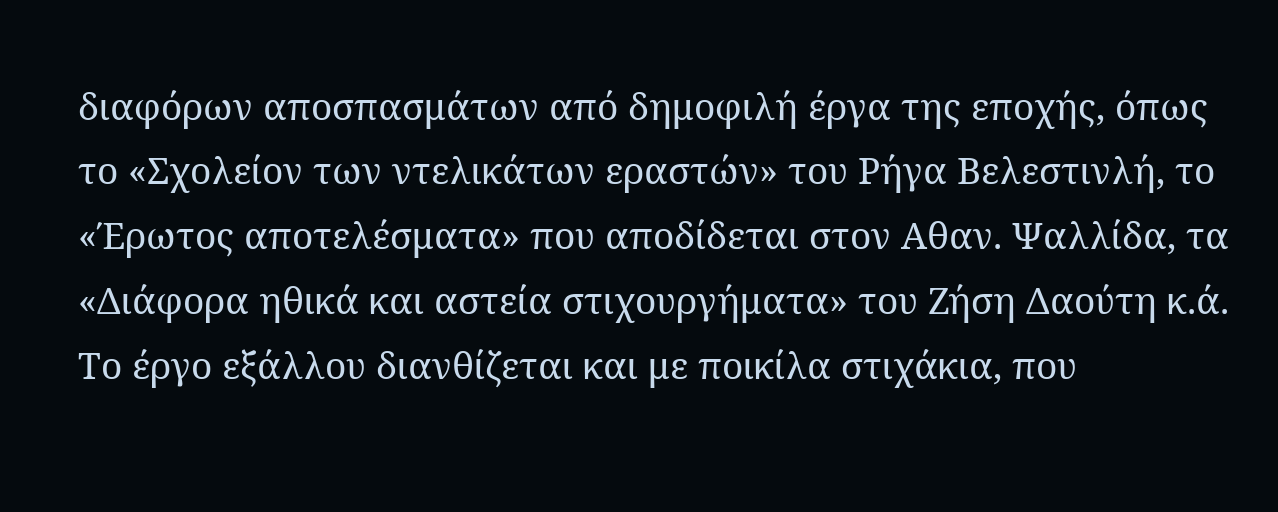διαφόρων αποσπασμάτων από δημοφιλή έργα της εποχής, όπως το «Σχολείον των ντελικάτων εραστών» του Ρήγα Βελεστινλή, το «Έρωτος αποτελέσματα» που αποδίδεται στον Αθαν. Ψαλλίδα, τα «Διάφορα ηθικά και αστεία στιχουργήματα» του Ζήση Δαούτη κ.ά. Το έργο εξάλλου διανθίζεται και με ποικίλα στιχάκια, που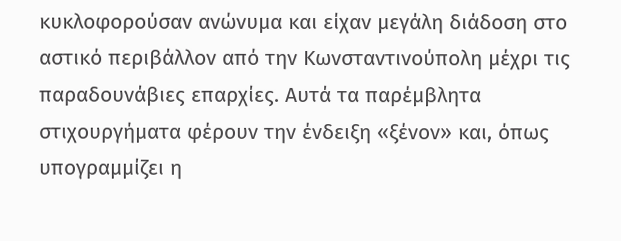κυκλοφορούσαν ανώνυμα και είχαν μεγάλη διάδοση στο αστικό περιβάλλον από την Κωνσταντινούπολη μέχρι τις παραδουνάβιες επαρχίες. Αυτά τα παρέμβλητα στιχουργήματα φέρουν την ένδειξη «ξένον» και, όπως υπογραμμίζει η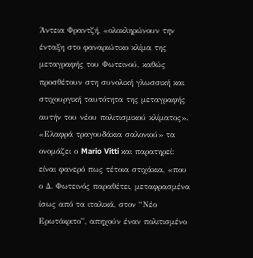Άντεια Φραντζή, «ολοκληρώνουν την ένταξη στο φαναριώτικο κλίμα της μεταγραφής του Φωτεινού, καθώς προσθέτουν στη συνολική γλωσσική και στιχουργική ταυτότητα της μεταγραφής αυτήν του νέου πολιτισμικού κλίματος». «Ελαφρά τραγουδάκια σαλονιού» τα ονομάζει ο Mario Vitti και παρατηρεί: είναι φανερό πως τέτοια στιχάκια, «που ο Δ. Φωτεινός παραθέτει, μεταφρασμένα ίσως από τα ιταλικά, στον “Νέο Ερωτόκριτο”, απηχούν έναν πολιτισμένο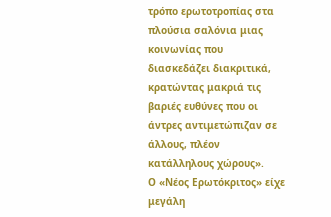τρόπο ερωτοτροπίας στα πλούσια σαλόνια μιας κοινωνίας που διασκεδάζει διακριτικά, κρατώντας μακριά τις βαριές ευθύνες που οι άντρες αντιμετώπιζαν σε άλλους, πλέον κατάλληλους χώρους».
Ο «Νέος Ερωτόκριτος» είχε μεγάλη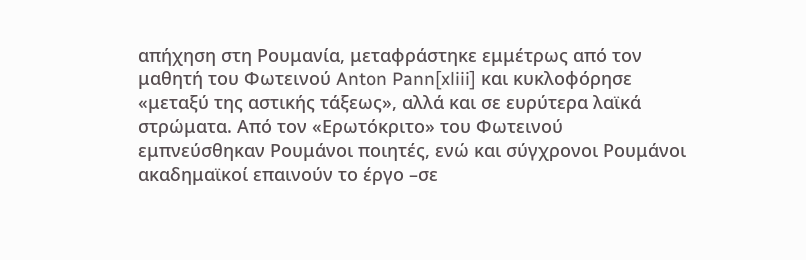απήχηση στη Ρουμανία, μεταφράστηκε εμμέτρως από τον μαθητή του Φωτεινού Anton Pann[xliii] και κυκλοφόρησε «μεταξύ της αστικής τάξεως», αλλά και σε ευρύτερα λαϊκά στρώματα. Από τον «Ερωτόκριτο» του Φωτεινού εμπνεύσθηκαν Ρουμάνοι ποιητές, ενώ και σύγχρονοι Ρουμάνοι ακαδημαϊκοί επαινούν το έργο –σε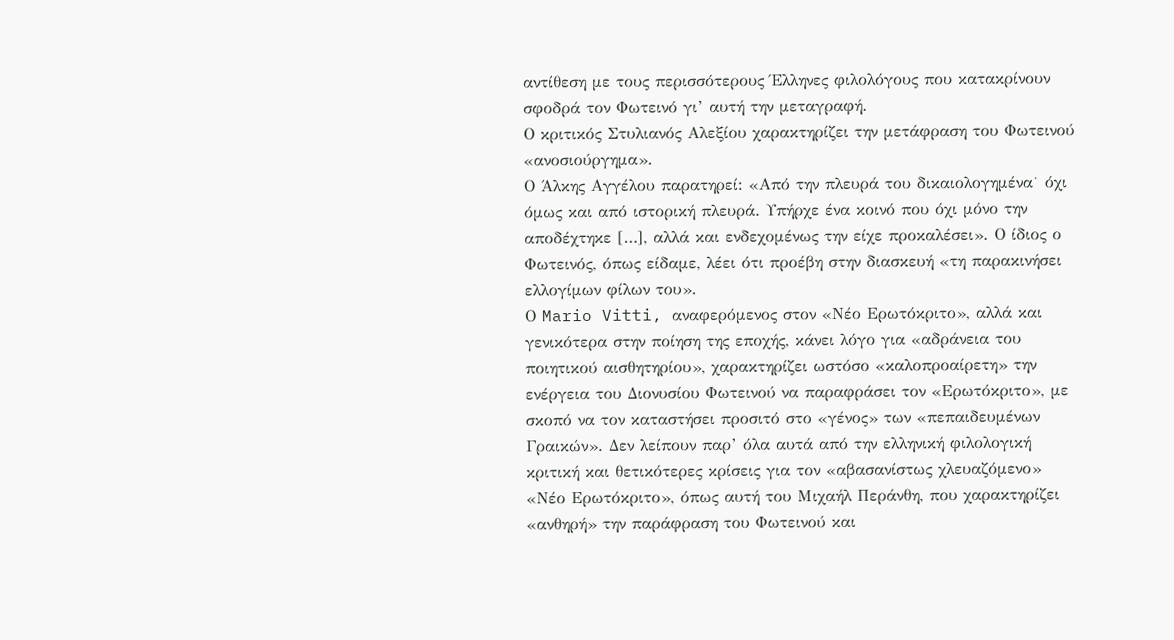αντίθεση με τους περισσότερους Έλληνες φιλολόγους που κατακρίνουν σφοδρά τον Φωτεινό γι’ αυτή την μεταγραφή.
Ο κριτικός Στυλιανός Αλεξίου χαρακτηρίζει την μετάφραση του Φωτεινού «ανοσιούργημα».
Ο Άλκης Αγγέλου παρατηρεί: «Από την πλευρά του δικαιολογημένα˙ όχι όμως και από ιστορική πλευρά. Υπήρχε ένα κοινό που όχι μόνο την αποδέχτηκε […], αλλά και ενδεχομένως την είχε προκαλέσει». Ο ίδιος ο Φωτεινός, όπως είδαμε, λέει ότι προέβη στην διασκευή «τη παρακινήσει ελλογίμων φίλων του».
Ο Mario Vitti, αναφερόμενος στον «Νέο Ερωτόκριτο», αλλά και γενικότερα στην ποίηση της εποχής, κάνει λόγο για «αδράνεια του ποιητικού αισθητηρίου», χαρακτηρίζει ωστόσο «καλοπροαίρετη» την ενέργεια του Διονυσίου Φωτεινού να παραφράσει τον «Ερωτόκριτο», με σκοπό να τον καταστήσει προσιτό στο «γένος» των «πεπαιδευμένων Γραικών». Δεν λείπουν παρ’ όλα αυτά από την ελληνική φιλολογική κριτική και θετικότερες κρίσεις για τον «αβασανίστως χλευαζόμενο» «Νέο Ερωτόκριτο», όπως αυτή του Μιχαήλ Περάνθη, που χαρακτηρίζει «ανθηρή» την παράφραση του Φωτεινού και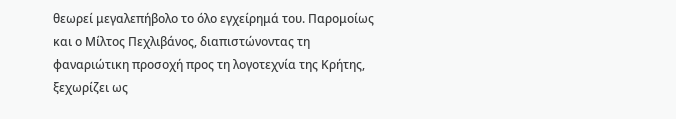θεωρεί μεγαλεπήβολο το όλο εγχείρημά του. Παρομοίως και ο Μίλτος Πεχλιβάνος, διαπιστώνοντας τη φαναριώτικη προσοχή προς τη λογοτεχνία της Κρήτης, ξεχωρίζει ως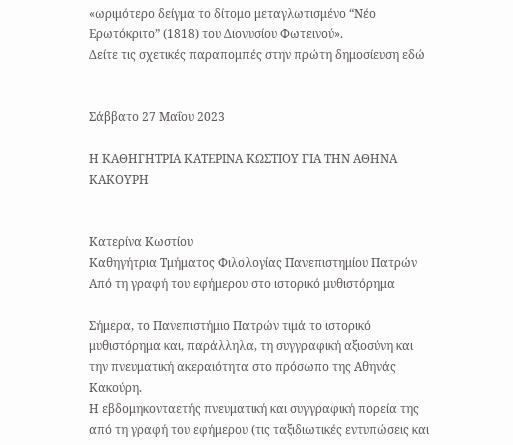«ωριμότερο δείγμα το δίτομο μεταγλωτισμένο “Νέο Ερωτόκριτο” (1818) του Διονυσίου Φωτεινού».
Δείτε τις σχετικές παραπομπές στην πρώτη δημοσίευση εδώ


Σάββατο 27 Μαΐου 2023

Η ΚΑΘΗΓΗΤΡΙΑ ΚΑΤΕΡΙΝΑ ΚΩΣΤΙΟΥ ΓΙΑ ΤΗΝ ΑΘΗΝΑ ΚΑΚΟΥΡΗ


Κατερίνα Κωστίου
Καθηγήτρια Τμήματος Φιλολογίας Πανεπιστημίου Πατρών
Από τη γραφή του εφήμερου στο ιστορικό μυθιστόρημα

Σήμερα, το Πανεπιστήμιο Πατρών τιμά το ιστορικό μυθιστόρημα και, παράλληλα, τη συγγραφική αξιοσύνη και την πνευματική ακεραιότητα στο πρόσωπο της Αθηνάς Κακούρη.
Η εβδομηκονταετής πνευματική και συγγραφική πορεία της από τη γραφή του εφήμερου (τις ταξιδιωτικές εντυπώσεις και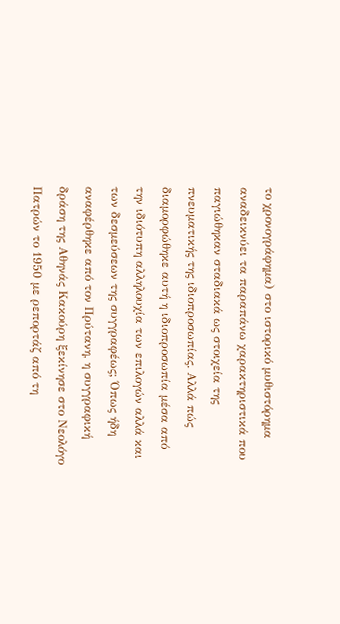το χρονογράφημα) στο ιστορικό μυθιστόρημα αναδεικνύει τα παραπάνω χαρακτηριστικά που παγιώθηκαν σταδιακά ως στοιχεία της πνευματικής της ιδιοπροσωπίας. Αλλά πώς διαμορφώθηκε αυτή η ιδιοπροσωπία μέσα από την ιδιότυπη αλληλουχία των επιλογών αλλά και των δεσμεύσεων της συγγραφέως; Όπως ήδη αναφέρθηκε από τον Πρύτανη, η συγγραφική δράση της Αθηνάς Κακούρη ξεκίνησε στο Νεολόγο Πατρών το 1950 με ρεπορτάζ από τη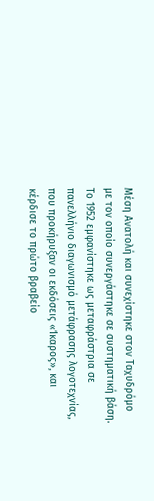Μέση Ανατολή και συνεχίστηκε στον Ταχυδρόμο με τον οποίο συνεργάστηκε σε συστηματική βάση. Το 1952 εμφανίστηκε ως μεταφράστρια σε πανελλήνιο διαγωνισμό μετάφρασης λογοτεχνίας, που προκήρυξαν οι εκδόσεις «Ίκαρος», και κέρδισε το πρώτο βραβείο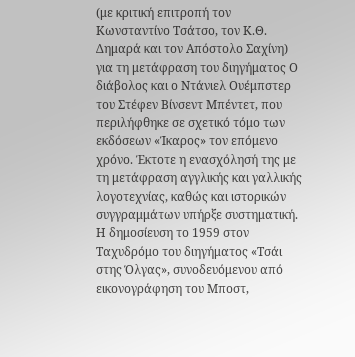(με κριτική επιτροπή τον Κωνσταντίνο Τσάτσο, τον Κ.Θ. Δημαρά και τον Απόστολο Σαχίνη) για τη μετάφραση του διηγήματος Ο διάβολος και ο Ντάνιελ Ουέμπστερ του Στέφεν Βίνσεντ Μπέντετ, που περιλήφθηκε σε σχετικό τόμο των εκδόσεων «Ίκαρος» τον επόμενο χρόνο. Έκτοτε η ενασχόλησή της με τη μετάφραση αγγλικής και γαλλικής λογοτεχνίας, καθώς και ιστορικών συγγραμμάτων υπήρξε συστηματική.
Η δημοσίευση το 1959 στον Ταχυδρόμο του διηγήματος «Τσάι στης Όλγας», συνοδευόμενου από εικονογράφηση του Μποστ,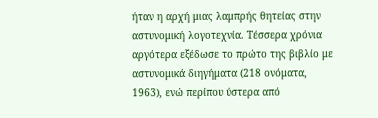ήταν η αρχή μιας λαμπρής θητείας στην αστυνομική λογοτεχνία. Τέσσερα χρόνια αργότερα εξέδωσε το πρώτο της βιβλίο με αστυνομικά διηγήματα (218 ονόματα, 1963), ενώ περίπου ύστερα από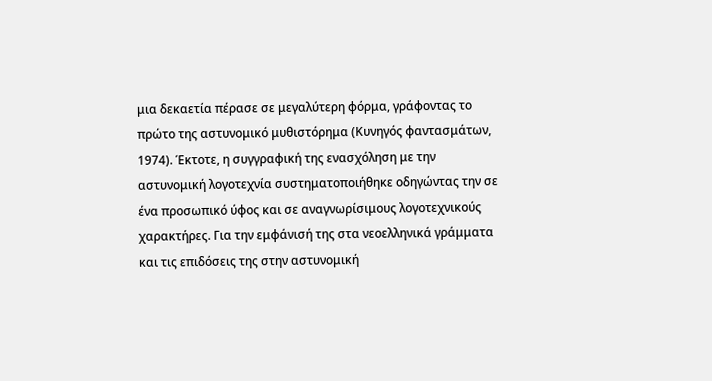μια δεκαετία πέρασε σε μεγαλύτερη φόρμα, γράφοντας το πρώτο της αστυνομικό μυθιστόρημα (Κυνηγός φαντασμάτων, 1974). Έκτοτε, η συγγραφική της ενασχόληση με την αστυνομική λογοτεχνία συστηματοποιήθηκε οδηγώντας την σε ένα προσωπικό ύφος και σε αναγνωρίσιμους λογοτεχνικούς χαρακτήρες. Για την εμφάνισή της στα νεοελληνικά γράμματα και τις επιδόσεις της στην αστυνομική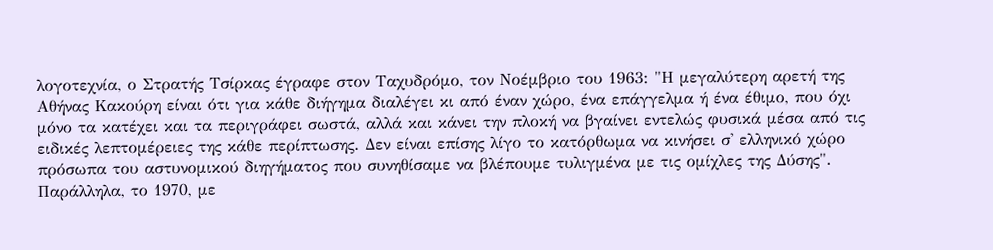λογοτεχνία, ο Στρατής Τσίρκας έγραφε στον Ταχυδρόμο, τον Νοέμβριο του 1963: "Η μεγαλύτερη αρετή της Αθήνας Κακούρη είναι ότι για κάθε διήγημα διαλέγει κι από έναν χώρο, ένα επάγγελμα ή ένα έθιμο, που όχι μόνο τα κατέχει και τα περιγράφει σωστά, αλλά και κάνει την πλοκή να βγαίνει εντελώς φυσικά μέσα από τις ειδικές λεπτομέρειες της κάθε περίπτωσης. Δεν είναι επίσης λίγο το κατόρθωμα να κινήσει σ' ελληνικό χώρο πρόσωπα του αστυνομικού διηγήματος που συνηθίσαμε να βλέπουμε τυλιγμένα με τις ομίχλες της Δύσης".
Παράλληλα, το 1970, με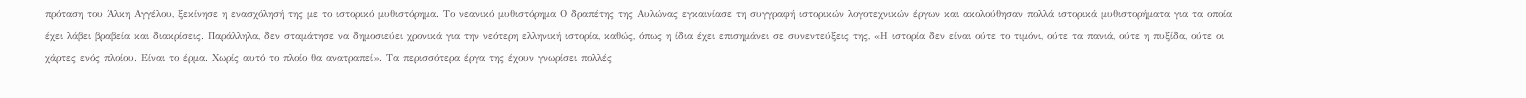πρόταση του Άλκη Αγγέλου, ξεκίνησε η ενασχόλησή της με το ιστορικό μυθιστόρημα. Το νεανικό μυθιστόρημα Ο δραπέτης της Αυλώνας εγκαινίασε τη συγγραφή ιστορικών λογοτεχνικών έργων και ακολούθησαν πολλά ιστορικά μυθιστορήματα για τα οποία έχει λάβει βραβεία και διακρίσεις. Παράλληλα, δεν σταμάτησε να δημοσιεύει χρονικά για την νεότερη ελληνική ιστορία, καθώς, όπως η ίδια έχει επισημάνει σε συνεντεύξεις της, «Η ιστορία δεν είναι ούτε το τιμόνι, ούτε τα πανιά, ούτε η πυξίδα, ούτε οι χάρτες ενός πλοίου. Είναι το έρμα. Χωρίς αυτό το πλοίο θα ανατραπεί». Τα περισσότερα έργα της έχουν γνωρίσει πολλές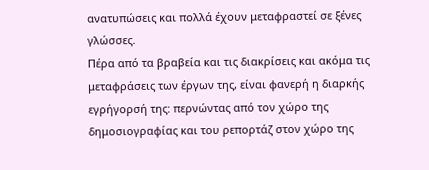ανατυπώσεις και πολλά έχουν μεταφραστεί σε ξένες γλώσσες.
Πέρα από τα βραβεία και τις διακρίσεις και ακόμα τις μεταφράσεις των έργων της, είναι φανερή η διαρκής εγρήγορσή της: περνώντας από τον χώρο της δημοσιογραφίας και του ρεπορτάζ στον χώρο της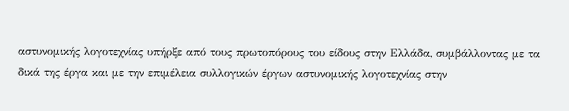αστυνομικής λογοτεχνίας υπήρξε από τους πρωτοπόρους του είδους στην Ελλάδα, συμβάλλοντας με τα δικά της έργα και με την επιμέλεια συλλογικών έργων αστυνομικής λογοτεχνίας στην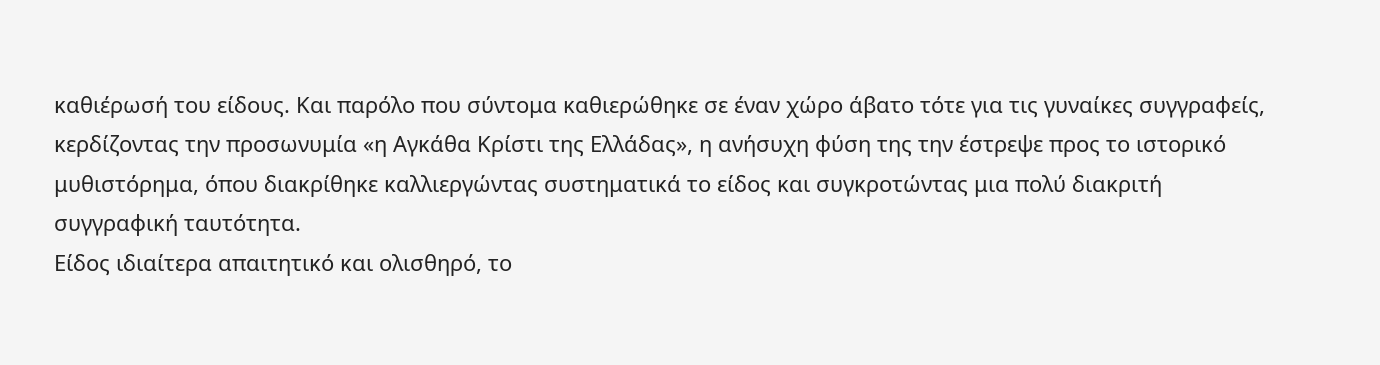καθιέρωσή του είδους. Και παρόλο που σύντομα καθιερώθηκε σε έναν χώρο άβατο τότε για τις γυναίκες συγγραφείς, κερδίζοντας την προσωνυμία «η Αγκάθα Κρίστι της Ελλάδας», η ανήσυχη φύση της την έστρεψε προς το ιστορικό μυθιστόρημα, όπου διακρίθηκε καλλιεργώντας συστηματικά το είδος και συγκροτώντας μια πολύ διακριτή συγγραφική ταυτότητα.
Είδος ιδιαίτερα απαιτητικό και ολισθηρό, το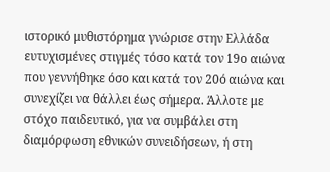ιστορικό μυθιστόρημα γνώρισε στην Ελλάδα ευτυχισμένες στιγμές τόσο κατά τον 19ο αιώνα που γεννήθηκε όσο και κατά τον 20ό αιώνα και συνεχίζει να θάλλει έως σήμερα. Άλλοτε με στόχο παιδευτικό, για να συμβάλει στη διαμόρφωση εθνικών συνειδήσεων, ή στη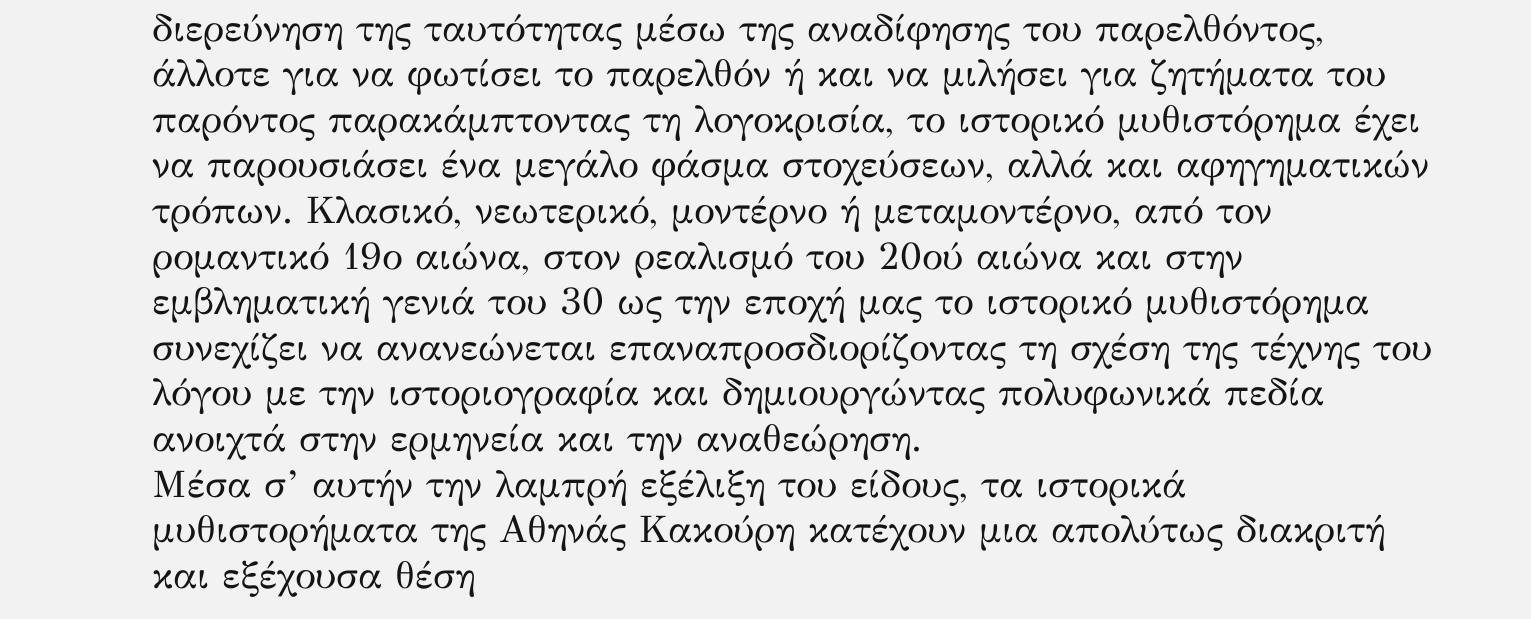διερεύνηση της ταυτότητας μέσω της αναδίφησης του παρελθόντος, άλλοτε για να φωτίσει το παρελθόν ή και να μιλήσει για ζητήματα του παρόντος παρακάμπτοντας τη λογοκρισία, το ιστορικό μυθιστόρημα έχει να παρουσιάσει ένα μεγάλο φάσμα στοχεύσεων, αλλά και αφηγηματικών τρόπων. Κλασικό, νεωτερικό, μοντέρνο ή μεταμοντέρνο, από τον ρομαντικό 19ο αιώνα, στον ρεαλισμό του 20ού αιώνα και στην εμβληματική γενιά του 30 ως την εποχή μας το ιστορικό μυθιστόρημα συνεχίζει να ανανεώνεται επαναπροσδιορίζοντας τη σχέση της τέχνης του λόγου με την ιστοριογραφία και δημιουργώντας πολυφωνικά πεδία ανοιχτά στην ερμηνεία και την αναθεώρηση.
Μέσα σ’ αυτήν την λαμπρή εξέλιξη του είδους, τα ιστορικά μυθιστορήματα της Αθηνάς Κακούρη κατέχουν μια απολύτως διακριτή και εξέχουσα θέση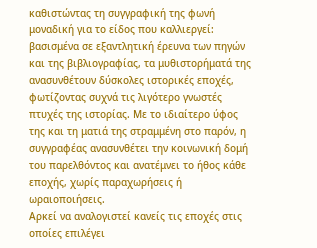καθιστώντας τη συγγραφική της φωνή μοναδική για το είδος που καλλιεργεί: βασισμένα σε εξαντλητική έρευνα των πηγών και της βιβλιογραφίας, τα μυθιστορήματά της ανασυνθέτουν δύσκολες ιστορικές εποχές, φωτίζοντας συχνά τις λιγότερο γνωστές πτυχές της ιστορίας. Με το ιδιαίτερο ύφος της και τη ματιά της στραμμένη στο παρόν, η συγγραφέας ανασυνθέτει την κοινωνική δομή του παρελθόντος και ανατέμνει το ήθος κάθε εποχής, χωρίς παραχωρήσεις ή ωραιοποιήσεις.
Αρκεί να αναλογιστεί κανείς τις εποχές στις οποίες επιλέγει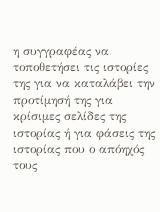η συγγραφέας να τοποθετήσει τις ιστορίες της για να καταλάβει την προτίμησή της για κρίσιμες σελίδες της ιστορίας ή για φάσεις της ιστορίας που ο απόηχός τους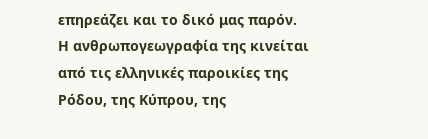επηρεάζει και το δικό μας παρόν. Η ανθρωπογεωγραφία της κινείται από τις ελληνικές παροικίες της Ρόδου, της Κύπρου, της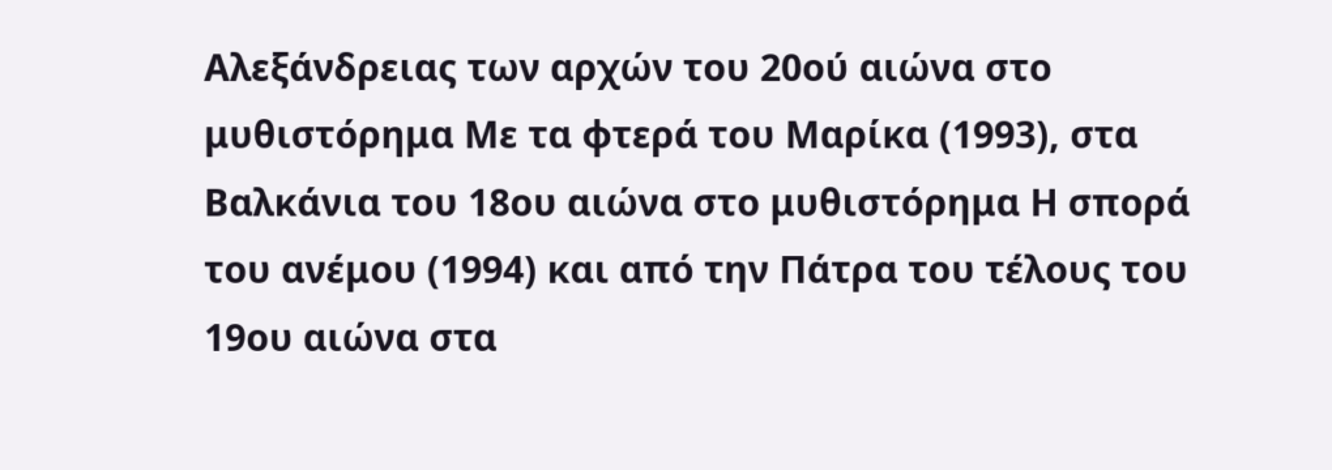Αλεξάνδρειας των αρχών του 20ού αιώνα στο μυθιστόρημα Με τα φτερά του Μαρίκα (1993), στα Βαλκάνια του 18ου αιώνα στο μυθιστόρημα Η σπορά του ανέμου (1994) και από την Πάτρα του τέλους του 19ου αιώνα στα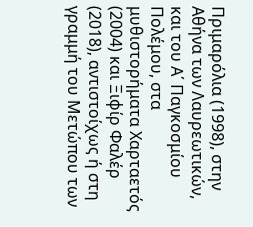Πριμαρόλια (1998), στην Αθήνα των Λαυρεωτικών, και του Α΄ Παγκοσμίου Πολέμου, στα μυθιστορήματα Χαρταετός (2004) και Ξιφίρ Φαλέρ (2018), αντιστοίχως ή στη γραμμή του Μετώπου των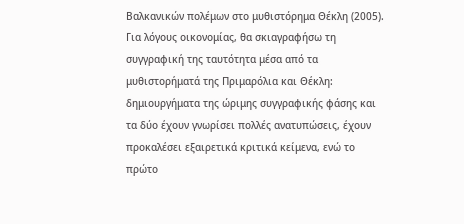Βαλκανικών πολέμων στο μυθιστόρημα Θέκλη (2005).
Για λόγους οικονομίας, θα σκιαγραφήσω τη συγγραφική της ταυτότητα μέσα από τα μυθιστορήματά της Πριμαρόλια και Θέκλη: δημιουργήματα της ώριμης συγγραφικής φάσης και τα δύο έχουν γνωρίσει πολλές ανατυπώσεις, έχουν προκαλέσει εξαιρετικά κριτικά κείμενα, ενώ το πρώτο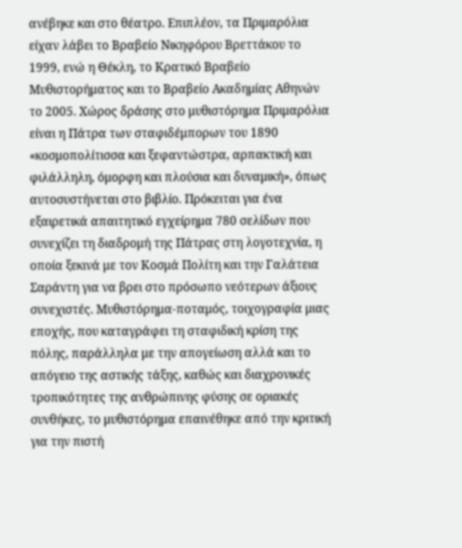ανέβηκε και στο θέατρο. Επιπλέον, τα Πριμαρόλια είχαν λάβει το Βραβείο Νικηφόρου Βρεττάκου το 1999, ενώ η Θέκλη, το Κρατικό Βραβείο Μυθιστορήματος και το Βραβείο Ακαδημίας Αθηνών το 2005. Χώρος δράσης στο μυθιστόρημα Πριμαρόλια είναι η Πάτρα των σταφιδέμπορων του 1890 «κοσμοπολίτισσα και ξεφαντώστρα, αρπακτική και φιλάλληλη, όμορφη και πλούσια και δυναμική», όπως αυτοσυστήνεται στο βιβλίο. Πρόκειται για ένα εξαιρετικά απαιτητικό εγχείρημα 780 σελίδων που συνεχίζει τη διαδρομή της Πάτρας στη λογοτεχνία, η οποία ξεκινά με τον Κοσμά Πολίτη και την Γαλάτεια Σαράντη για να βρει στο πρόσωπο νεότερων άξιους συνεχιστές. Μυθιστόρημα-ποταμός, τοιχογραφία μιας εποχής, που καταγράφει τη σταφιδική κρίση της πόλης, παράλληλα με την απογείωση αλλά και το απόγειο της αστικής τάξης, καθώς και διαχρονικές τροπικότητες της ανθρώπινης φύσης σε οριακές συνθήκες, το μυθιστόρημα επαινέθηκε από την κριτική για την πιστή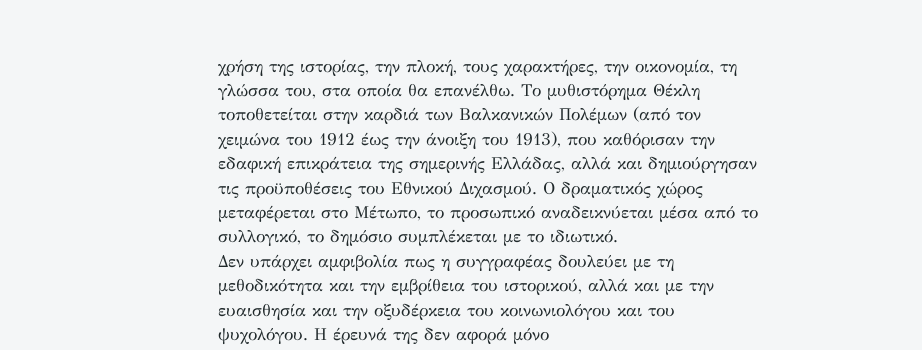χρήση της ιστορίας, την πλοκή, τους χαρακτήρες, την οικονομία, τη γλώσσα του, στα οποία θα επανέλθω. Το μυθιστόρημα Θέκλη τοποθετείται στην καρδιά των Βαλκανικών Πολέμων (από τον χειμώνα του 1912 έως την άνοιξη του 1913), που καθόρισαν την εδαφική επικράτεια της σημερινής Ελλάδας, αλλά και δημιούργησαν τις προϋποθέσεις του Εθνικού Διχασμού. Ο δραματικός χώρος μεταφέρεται στο Μέτωπο, το προσωπικό αναδεικνύεται μέσα από το συλλογικό, το δημόσιο συμπλέκεται με το ιδιωτικό.
Δεν υπάρχει αμφιβολία πως η συγγραφέας δουλεύει με τη μεθοδικότητα και την εμβρίθεια του ιστορικού, αλλά και με την ευαισθησία και την οξυδέρκεια του κοινωνιολόγου και του ψυχολόγου. Η έρευνά της δεν αφορά μόνο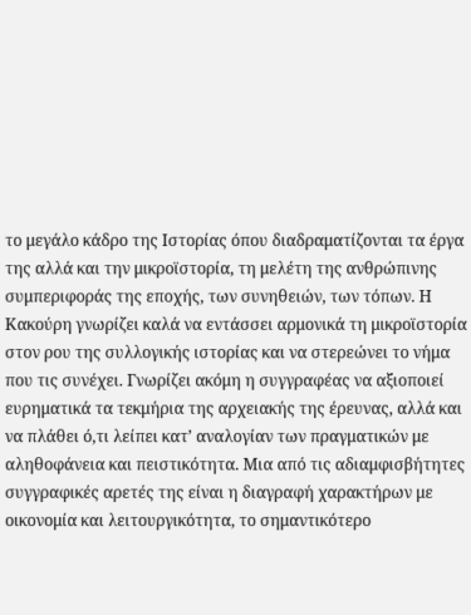το μεγάλο κάδρο της Ιστορίας όπου διαδραματίζονται τα έργα της αλλά και την μικροϊστορία, τη μελέτη της ανθρώπινης συμπεριφοράς της εποχής, των συνηθειών, των τόπων. Η Κακούρη γνωρίζει καλά να εντάσσει αρμονικά τη μικροϊστορία στον ρου της συλλογικής ιστορίας και να στερεώνει το νήμα που τις συνέχει. Γνωρίζει ακόμη η συγγραφέας να αξιοποιεί ευρηματικά τα τεκμήρια της αρχειακής της έρευνας, αλλά και να πλάθει ό,τι λείπει κατ’ αναλογίαν των πραγματικών με αληθοφάνεια και πειστικότητα. Μια από τις αδιαμφισβήτητες συγγραφικές αρετές της είναι η διαγραφή χαρακτήρων με οικονομία και λειτουργικότητα, το σημαντικότερο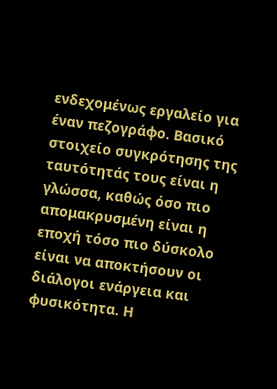ενδεχομένως εργαλείο για έναν πεζογράφο. Βασικό στοιχείο συγκρότησης της ταυτότητάς τους είναι η γλώσσα, καθώς όσο πιο απομακρυσμένη είναι η εποχή τόσο πιο δύσκολο είναι να αποκτήσουν οι διάλογοι ενάργεια και φυσικότητα. Η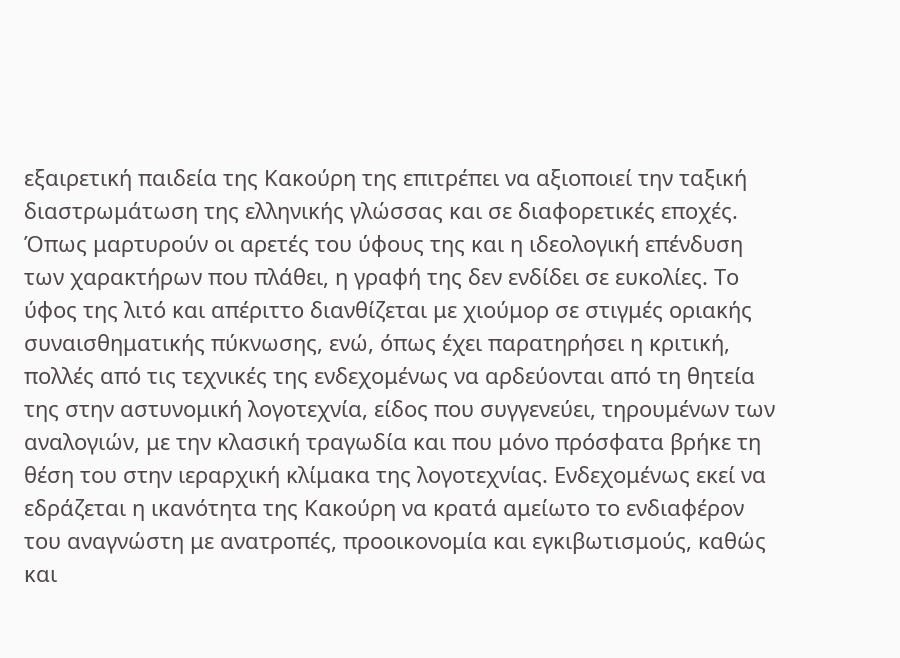εξαιρετική παιδεία της Κακούρη της επιτρέπει να αξιοποιεί την ταξική διαστρωμάτωση της ελληνικής γλώσσας και σε διαφορετικές εποχές. Όπως μαρτυρούν οι αρετές του ύφους της και η ιδεολογική επένδυση των χαρακτήρων που πλάθει, η γραφή της δεν ενδίδει σε ευκολίες. Το ύφος της λιτό και απέριττο διανθίζεται με χιούμορ σε στιγμές οριακής συναισθηματικής πύκνωσης, ενώ, όπως έχει παρατηρήσει η κριτική, πολλές από τις τεχνικές της ενδεχομένως να αρδεύονται από τη θητεία της στην αστυνομική λογοτεχνία, είδος που συγγενεύει, τηρουμένων των αναλογιών, με την κλασική τραγωδία και που μόνο πρόσφατα βρήκε τη θέση του στην ιεραρχική κλίμακα της λογοτεχνίας. Ενδεχομένως εκεί να εδράζεται η ικανότητα της Κακούρη να κρατά αμείωτο το ενδιαφέρον του αναγνώστη με ανατροπές, προοικονομία και εγκιβωτισμούς, καθώς και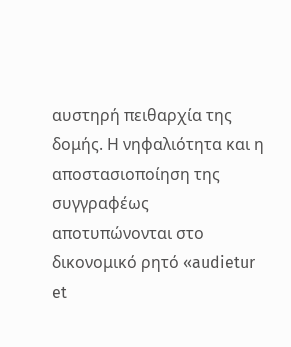αυστηρή πειθαρχία της δομής. Η νηφαλιότητα και η αποστασιοποίηση της συγγραφέως αποτυπώνονται στο δικονομικό ρητό «audietur et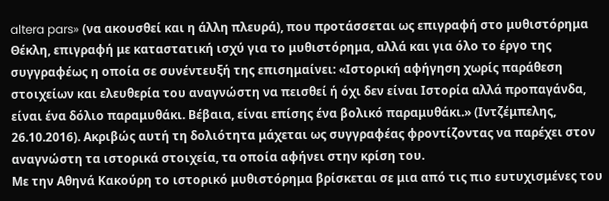altera pars» (να ακουσθεί και η άλλη πλευρά), που προτάσσεται ως επιγραφή στο μυθιστόρημα Θέκλη, επιγραφή με καταστατική ισχύ για το μυθιστόρημα, αλλά και για όλο το έργο της συγγραφέως η οποία σε συνέντευξή της επισημαίνει: «Ιστορική αφήγηση χωρίς παράθεση στοιχείων και ελευθερία του αναγνώστη να πεισθεί ή όχι δεν είναι Ιστορία αλλά προπαγάνδα, είναι ένα δόλιο παραμυθάκι. Βέβαια, είναι επίσης ένα βολικό παραμυθάκι.» (Ιντζέμπελης, 26.10.2016). Ακριβώς αυτή τη δολιότητα μάχεται ως συγγραφέας φροντίζοντας να παρέχει στον αναγνώστη τα ιστορικά στοιχεία, τα οποία αφήνει στην κρίση του.
Με την Αθηνά Κακούρη το ιστορικό μυθιστόρημα βρίσκεται σε μια από τις πιο ευτυχισμένες του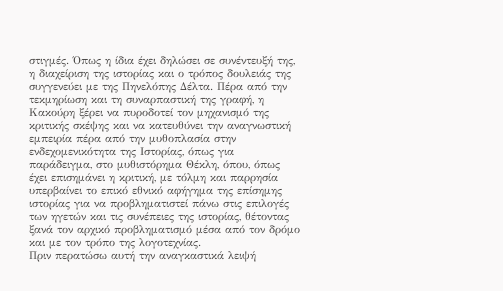στιγμές. Όπως η ίδια έχει δηλώσει σε συνέντευξή της, η διαχείριση της ιστορίας και ο τρόπος δουλειάς της συγγενεύει με της Πηνελόπης Δέλτα. Πέρα από την τεκμηρίωση και τη συναρπαστική της γραφή, η Κακούρη ξέρει να πυροδοτεί τον μηχανισμό της κριτικής σκέψης και να κατευθύνει την αναγνωστική εμπειρία πέρα από την μυθοπλασία στην ενδεχομενικότητα της Ιστορίας, όπως για παράδειγμα, στο μυθιστόρημα Θέκλη, όπου, όπως έχει επισημάνει η κριτική, με τόλμη και παρρησία υπερβαίνει το επικό εθνικό αφήγημα της επίσημης ιστορίας για να προβληματιστεί πάνω στις επιλογές των ηγετών και τις συνέπειες της ιστορίας, θέτοντας ξανά τον αρχικό προβληματισμό μέσα από τον δρόμο και με τον τρόπο της λογοτεχνίας.
Πριν περατώσω αυτή την αναγκαστικά λειψή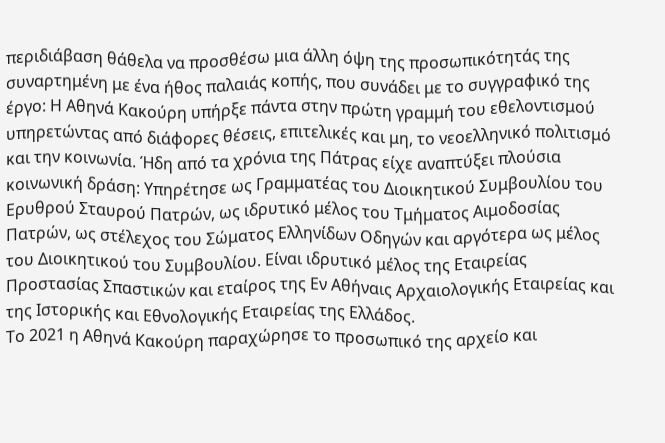περιδιάβαση θάθελα να προσθέσω μια άλλη όψη της προσωπικότητάς της συναρτημένη με ένα ήθος παλαιάς κοπής, που συνάδει με το συγγραφικό της έργο: Η Αθηνά Κακούρη υπήρξε πάντα στην πρώτη γραμμή του εθελοντισμού υπηρετώντας από διάφορες θέσεις, επιτελικές και μη, το νεοελληνικό πολιτισμό και την κοινωνία. Ήδη από τα χρόνια της Πάτρας είχε αναπτύξει πλούσια κοινωνική δράση: Υπηρέτησε ως Γραμματέας του Διοικητικού Συμβουλίου του Ερυθρού Σταυρού Πατρών, ως ιδρυτικό μέλος του Τμήματος Αιμοδοσίας Πατρών, ως στέλεχος του Σώματος Ελληνίδων Οδηγών και αργότερα ως μέλος του Διοικητικού του Συμβουλίου. Είναι ιδρυτικό μέλος της Εταιρείας Προστασίας Σπαστικών και εταίρος της Εν Αθήναις Αρχαιολογικής Εταιρείας και της Ιστορικής και Εθνολογικής Εταιρείας της Ελλάδος.
Το 2021 η Αθηνά Κακούρη παραχώρησε το προσωπικό της αρχείο και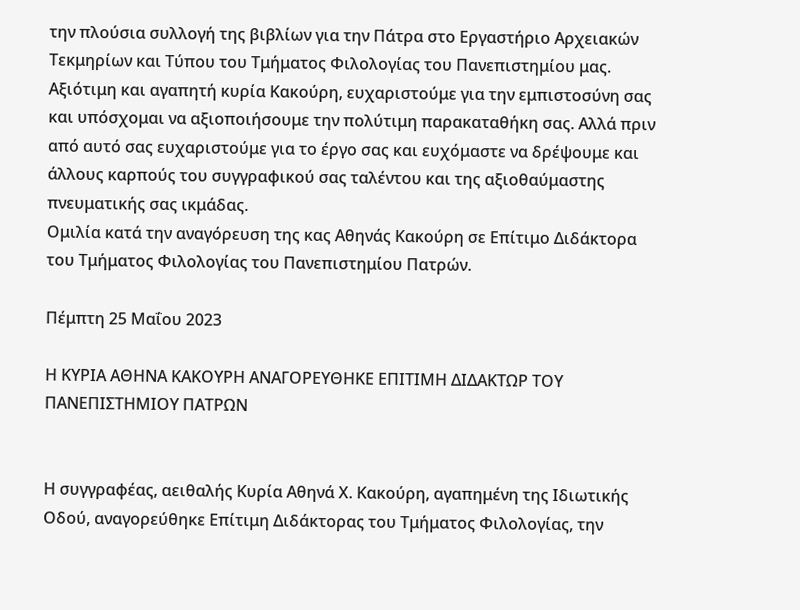την πλούσια συλλογή της βιβλίων για την Πάτρα στο Εργαστήριο Αρχειακών Τεκμηρίων και Τύπου του Τμήματος Φιλολογίας του Πανεπιστημίου μας. Αξιότιμη και αγαπητή κυρία Κακούρη, ευχαριστούμε για την εμπιστοσύνη σας και υπόσχομαι να αξιοποιήσουμε την πολύτιμη παρακαταθήκη σας. Αλλά πριν από αυτό σας ευχαριστούμε για το έργο σας και ευχόμαστε να δρέψουμε και άλλους καρπούς του συγγραφικού σας ταλέντου και της αξιοθαύμαστης πνευματικής σας ικμάδας.
Ομιλία κατά την αναγόρευση της κας Αθηνάς Κακούρη σε Επίτιμο Διδάκτορα του Τμήματος Φιλολογίας του Πανεπιστημίου Πατρών.

Πέμπτη 25 Μαΐου 2023

Η ΚΥΡΙΑ ΑΘΗΝΑ ΚΑΚΟΥΡΗ ΑΝΑΓΟΡΕΥΘΗΚΕ ΕΠΙΤΙΜΗ ΔΙΔΑΚΤΩΡ ΤΟΥ ΠΑΝΕΠΙΣΤΗΜΙΟΥ ΠΑΤΡΩΝ


Η συγγραφέας, αειθαλής Κυρία Αθηνά Χ. Κακούρη, αγαπημένη της Ιδιωτικής Οδού, αναγορεύθηκε Επίτιμη Διδάκτορας του Τμήματος Φιλολογίας, την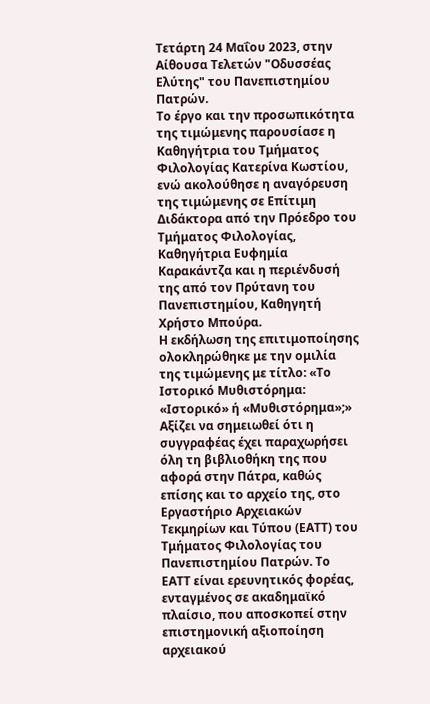Τετάρτη 24 Μαΐου 2023, στην Αίθουσα Τελετών "Οδυσσέας Ελύτης" του Πανεπιστημίου Πατρών.
Το έργο και την προσωπικότητα της τιμώμενης παρουσίασε η Καθηγήτρια του Τμήματος Φιλολογίας Κατερίνα Κωστίου, ενώ ακολούθησε η αναγόρευση της τιμώμενης σε Επίτιμη Διδάκτορα από την Πρόεδρο του Τμήματος Φιλολογίας, Καθηγήτρια Ευφημία Καρακάντζα και η περιένδυσή της από τον Πρύτανη του Πανεπιστημίου, Καθηγητή Χρήστο Μπούρα.
Η εκδήλωση της επιτιμοποίησης ολοκληρώθηκε με την ομιλία της τιμώμενης με τίτλο: «Το Ιστορικό Μυθιστόρημα: «Ιστορικό» ή «Μυθιστόρημα»;»
Αξίζει να σημειωθεί ότι η συγγραφέας έχει παραχωρήσει όλη τη βιβλιοθήκη της που αφορά στην Πάτρα, καθώς επίσης και το αρχείο της, στο Εργαστήριο Αρχειακών Τεκμηρίων και Τύπου (ΕΑΤΤ) του Τμήματος Φιλολογίας του Πανεπιστημίου Πατρών. Το ΕΑΤΤ είναι ερευνητικός φορέας, ενταγμένος σε ακαδημαϊκό πλαίσιο, που αποσκοπεί στην επιστημονική αξιοποίηση αρχειακού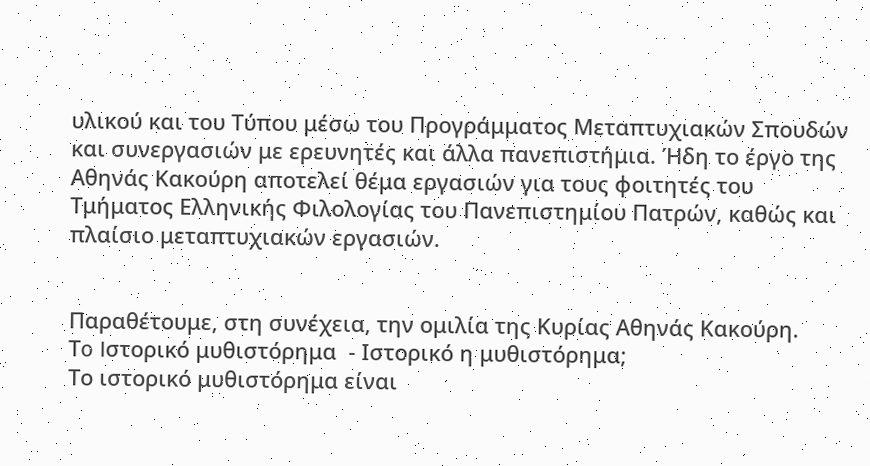υλικού και του Τύπου μέσω του Προγράμματος Μεταπτυχιακών Σπουδών και συνεργασιών με ερευνητές και άλλα πανεπιστήμια. Ήδη το έργο της Αθηνάς Κακούρη αποτελεί θέμα εργασιών για τους φοιτητές του Τμήματος Ελληνικής Φιλολογίας του Πανεπιστημίου Πατρών, καθώς και πλαίσιο μεταπτυχιακών εργασιών.


Παραθέτουμε, στη συνέχεια, την ομιλία της Κυρίας Αθηνάς Κακούρη.
Τo Iστορικό μυθιστόρημα  - Ιστορικό η μυθιστόρημα;
Το ιστορικό μυθιστόρημα είναι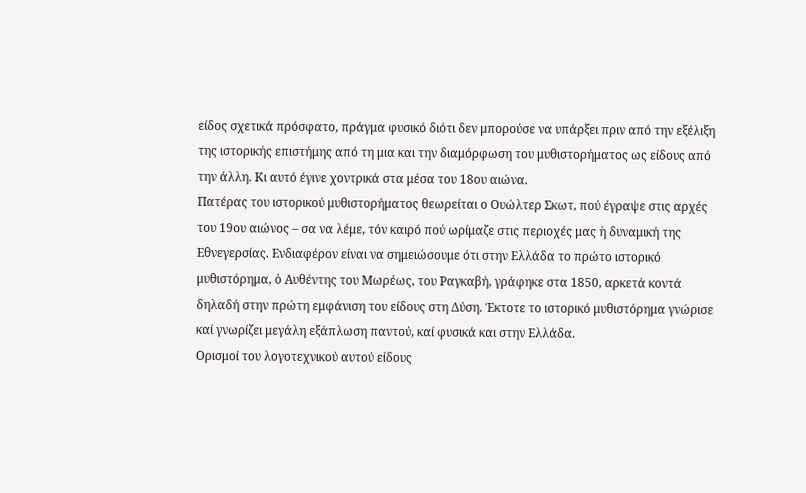είδος σχετικά πρόσφατο, πράγμα φυσικό διότι δεν μπορούσε να υπάρξει πριν από την εξέλιξη της ιστορικής επιστήμης από τη μια και την διαμόρφωση του μυθιστορήματος ως είδους από την άλλη. Κι αυτό έγινε χοντρικά στα μέσα του 18ου αιώνα.
Πατέρας του ιστορικού μυθιστορήματος θεωρείται ο Ουώλτερ Σκωτ, πού έγραψε στις αρχές του 19ου αιώνος – σα να λέμε, τόν καιρό πού ωρίμαζε στις περιοχές μας ἡ δυναμική της Εθνεγερσίας. Ενδιαφέρον είναι να σημειώσουμε ότι στην Ελλάδα το πρώτο ιστορικό μυθιστόρημα, ὁ Αυθέντης του Μωρέως, του Ραγκαβή, γράφηκε στα 1850, αρκετά κοντά δηλαδή στην πρώτη εμφάνιση του είδους στη Δύση. Έκτοτε το ιστορικό μυθιστόρημα γνώρισε καί γνωρίζει μεγάλη εξάπλωση παντού, καί φυσικά και στην Ελλάδα.
Ορισμοί του λογοτεχνικού αυτού είδους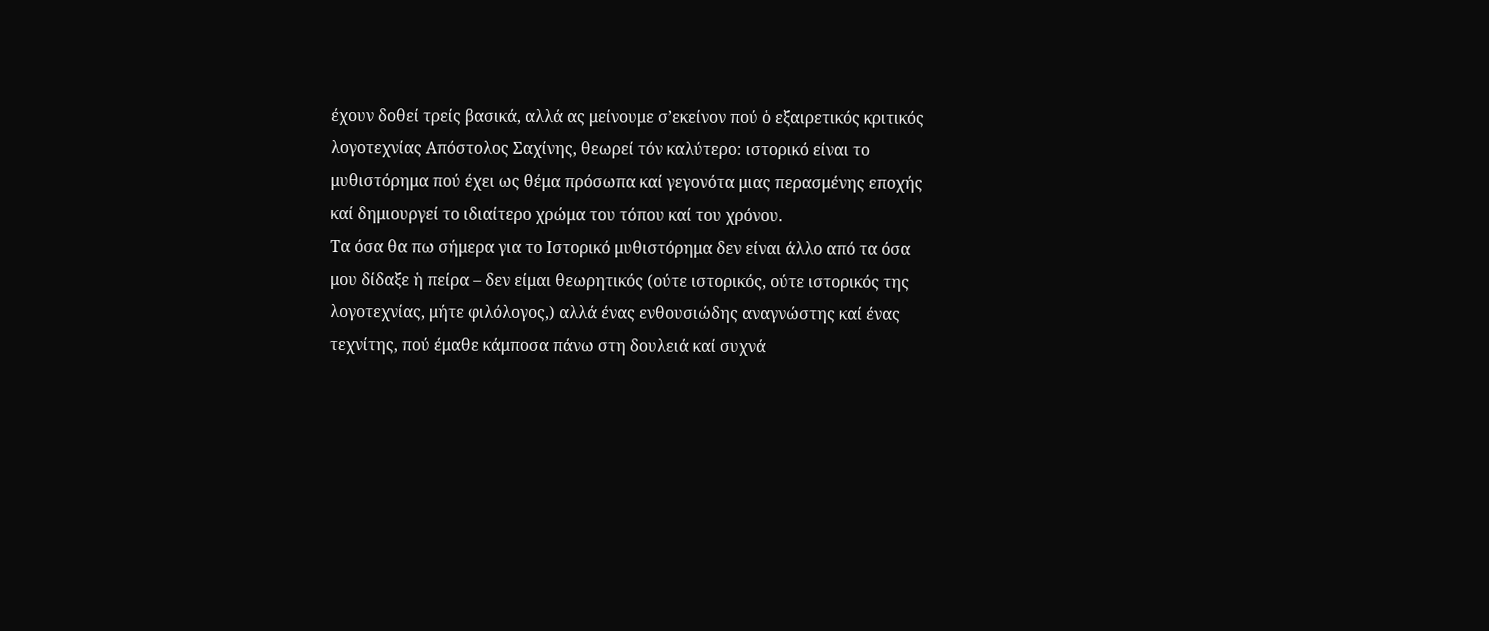έχουν δοθεί τρείς βασικά, αλλά ας μείνουμε σ’εκείνον πού ὁ εξαιρετικός κριτικός λογοτεχνίας Απόστολος Σαχίνης, θεωρεί τόν καλύτερο: ιστορικό είναι το μυθιστόρημα πού έχει ως θέμα πρόσωπα καί γεγονότα μιας περασμένης εποχής καί δημιουργεί το ιδιαίτερο χρώμα του τόπου καί του χρόνου.
Τα όσα θα πω σήμερα για το Ιστορικό μυθιστόρημα δεν είναι άλλο από τα όσα μου δίδαξε ἡ πείρα – δεν είμαι θεωρητικός (ούτε ιστορικός, ούτε ιστορικός της λογοτεχνίας, μήτε φιλόλογος,) αλλά ένας ενθουσιώδης αναγνώστης καί ένας τεχνίτης, πού έμαθε κάμποσα πάνω στη δουλειά καί συχνά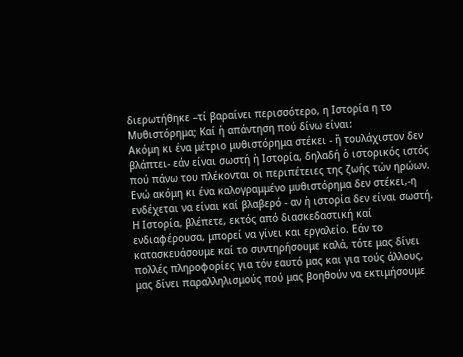διερωτήθηκε –τί βαραίνει περισσότερο, η Ιστορία η το Μυθιστόρημα; Καί ἡ απάντηση πού δίνω είναι:
Ακόμη κι ένα μέτριο μυθιστόρημα στέκει - ἤ τουλάχιστον δεν βλάπτει- εάν είναι σωστή ἡ Ιστορία, δηλαδή ὁ ιστορικός ιστός πού πάνω του πλέκονται οι περιπέτειες της ζωής τών ηρώων.
Ενώ ακόμη κι ένα καλογραμμένο μυθιστόρημα δεν στέκει,-η ενδέχεται να είναι καί βλαβερό - αν ἡ ιστορία δεν είναι σωστή.
Η Ιστορία, βλέπετε, εκτός από διασκεδαστική καί ενδιαφέρουσα, μπορεί να γίνει και εργαλείο. Εάν το κατασκευάσουμε καί το συντηρήσουμε καλά, τότε μας δίνει πολλές πληροφορίες για τόν εαυτό μας και για τούς άλλους, μας δίνει παραλληλισμούς πού μας βοηθούν να εκτιμήσουμε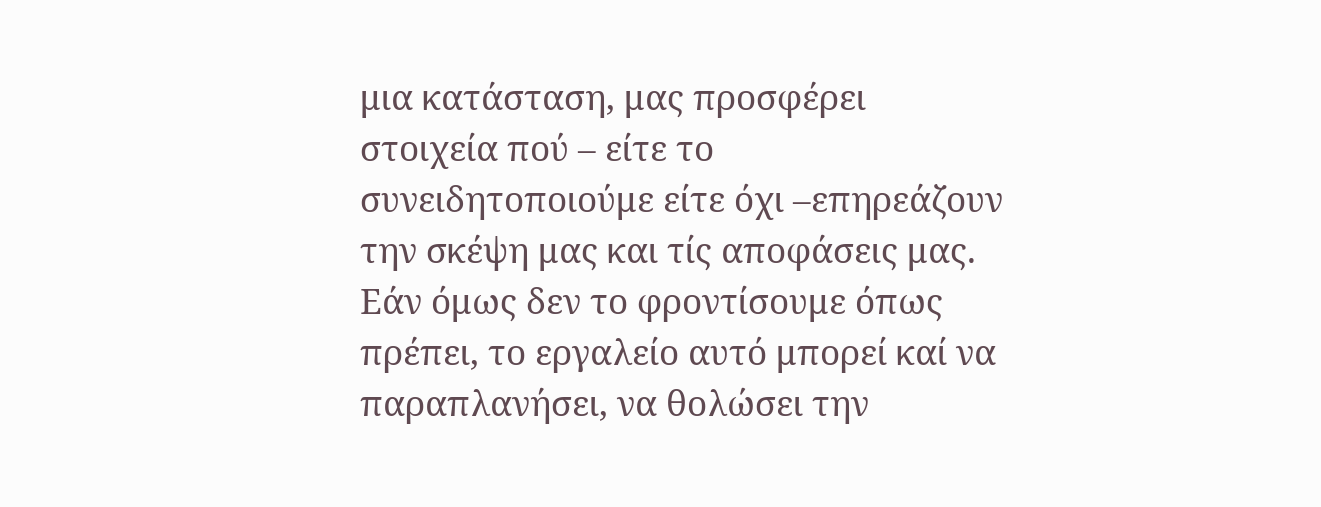μια κατάσταση, μας προσφέρει στοιχεία πού – είτε το συνειδητοποιούμε είτε όχι –επηρεάζουν την σκέψη μας και τίς αποφάσεις μας.
Εάν όμως δεν το φροντίσουμε όπως πρέπει, το εργαλείο αυτό μπορεί καί να παραπλανήσει, να θολώσει την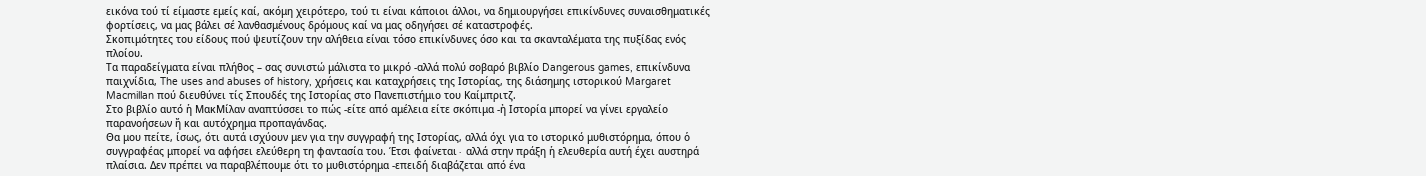εικόνα τού τί είμαστε εμείς καί, ακόμη χειρότερο, τού τι είναι κάποιοι άλλοι, να δημιουργήσει επικίνδυνες συναισθηματικές φορτίσεις, να μας βάλει σέ λανθασμένους δρόμους καί να μας οδηγήσει σέ καταστροφές.
Σκοπιμότητες του είδους πού ψευτίζουν την αλήθεια είναι τόσο επικίνδυνες όσο και τα σκανταλέματα της πυξίδας ενός πλοίου.
Τα παραδείγματα είναι πλήθος – σας συνιστώ μάλιστα το μικρό -αλλά πολύ σοβαρό βιβλίο Dangerous games, επικίνδυνα παιχνίδια, The uses and abuses of history, χρήσεις και καταχρήσεις της Ιστορίας, της διάσημης ιστορικού Margaret Macmillan πού διευθύνει τίς Σπουδές της Ιστορίας στο Πανεπιστήμιο του Καίμπριτζ.
Στο βιβλίο αυτό ἡ ΜακΜίλαν αναπτύσσει το πώς -είτε από αμέλεια είτε σκόπιμα -ἠ Ιστορία μπορεί να γίνει εργαλείο παρανοήσεων ἤ και αυτόχρημα προπαγάνδας.
Θα μου πείτε, ίσως, ότι αυτά ισχύουν μεν για την συγγραφή της Ιστορίας, αλλά όχι για το ιστορικό μυθιστόρημα, όπου ὁ συγγραφέας μπορεί να αφήσει ελεύθερη τη φαντασία του. Έτσι φαίνεται∙ αλλά στην πράξη ἡ ελευθερία αυτή έχει αυστηρά πλαίσια. Δεν πρέπει να παραβλέπουμε ότι το μυθιστόρημα -επειδή διαβάζεται από ένα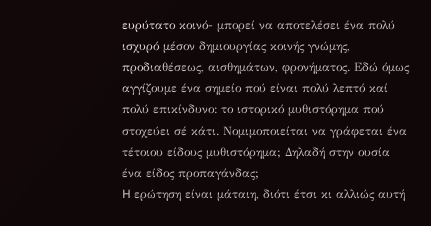ευρύτατο κοινό- μπορεί να αποτελέσει ένα πολύ ισχυρό μέσον δημιουργίας κοινής γνώμης, προδιαθέσεως, αισθημάτων, φρονήματος. Εδώ όμως αγγίζουμε ένα σημείο πού είναι πολύ λεπτό καί πολύ επικίνδυνο: το ιστορικό μυθιστόρημα πού στοχεύει σέ κάτι. Νομιμοποιείται να γράφεται ένα τέτοιου είδους μυθιστόρημα; Δηλαδή στην ουσία ένα είδος προπαγάνδας;
H ερώτηση είναι μάταιη, διότι έτσι κι αλλιώς αυτή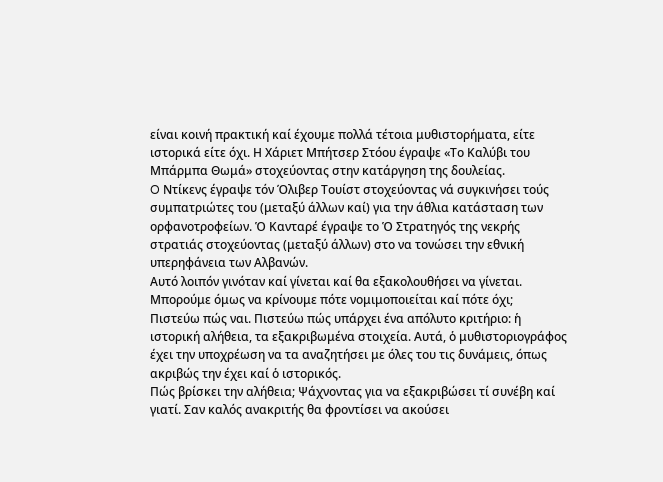είναι κοινή πρακτική καί έχουμε πολλά τέτοια μυθιστορήματα, είτε ιστορικά είτε όχι. Η Χάριετ Μπήτσερ Στόου έγραψε «Το Καλύβι του Μπάρμπα Θωμά» στοχεύοντας στην κατάργηση της δουλείας.
O Ντίκενς έγραψε τόν Όλιβερ Τουίστ στοχεύοντας νά συγκινήσει τούς συμπατριώτες του (μεταξύ άλλων καί) για την άθλια κατάσταση των ορφανοτροφείων. Ὁ Κανταρέ έγραψε το Ὁ Στρατηγός της νεκρής στρατιάς στοχεύοντας (μεταξύ άλλων) στο να τονώσει την εθνική υπερηφάνεια των Αλβανών.
Αυτό λοιπόν γινόταν καί γίνεται καί θα εξακολουθήσει να γίνεται. Μπορούμε όμως να κρίνουμε πότε νομιμοποιείται καί πότε όχι;
Πιστεύω πώς ναι. Πιστεύω πώς υπάρχει ένα απόλυτο κριτήριο: ἡ ιστορική αλήθεια, τα εξακριβωμένα στοιχεία. Αυτά, ὁ μυθιστοριογράφος έχει την υποχρέωση να τα αναζητήσει με όλες του τις δυνάμεις, όπως ακριβώς την έχει καί ὁ ιστορικός.
Πώς βρίσκει την αλήθεια; Ψάχνοντας για να εξακριβώσει τί συνέβη καί γιατί. Σαν καλός ανακριτής θα φροντίσει να ακούσει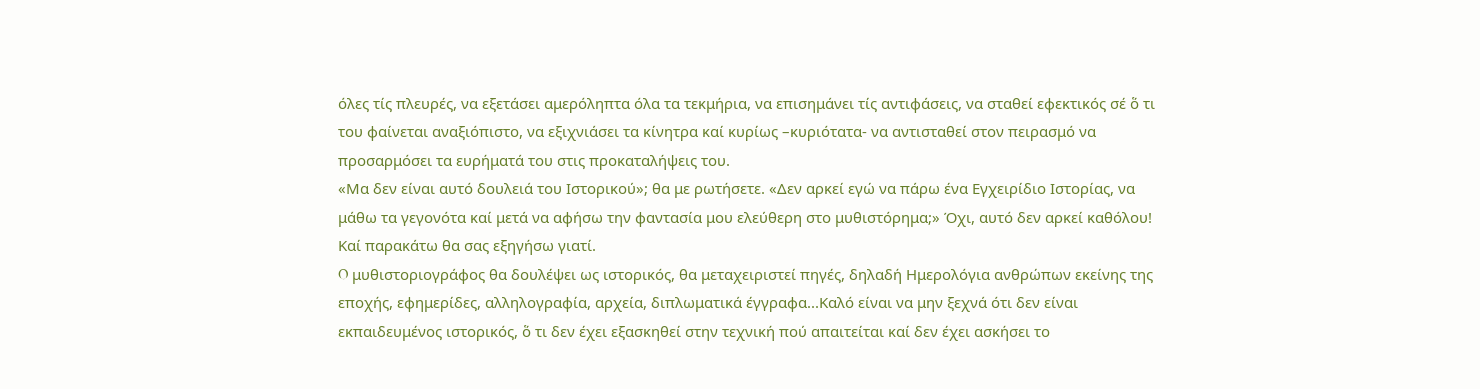όλες τίς πλευρές, να εξετάσει αμερόληπτα όλα τα τεκμήρια, να επισημάνει τίς αντιφάσεις, να σταθεί εφεκτικός σέ ὅ τι του φαίνεται αναξιόπιστο, να εξιχνιάσει τα κίνητρα καί κυρίως –κυριότατα- να αντισταθεί στον πειρασμό να προσαρμόσει τα ευρήματά του στις προκαταλήψεις του.
«Μα δεν είναι αυτό δουλειά του Ιστορικού»; θα με ρωτήσετε. «Δεν αρκεί εγώ να πάρω ένα Εγχειρίδιο Ιστορίας, να μάθω τα γεγονότα καί μετά να αφήσω την φαντασία μου ελεύθερη στο μυθιστόρημα;» Όχι, αυτό δεν αρκεί καθόλου! Καί παρακάτω θα σας εξηγήσω γιατί.
O μυθιστοριογράφος θα δουλέψει ως ιστορικός, θα μεταχειριστεί πηγές, δηλαδή Ημερολόγια ανθρώπων εκείνης της εποχής, εφημερίδες, αλληλογραφία, αρχεία, διπλωματικά έγγραφα...Καλό είναι να μην ξεχνά ότι δεν είναι εκπαιδευμένος ιστορικός, ὅ τι δεν έχει εξασκηθεί στην τεχνική πού απαιτείται καί δεν έχει ασκήσει το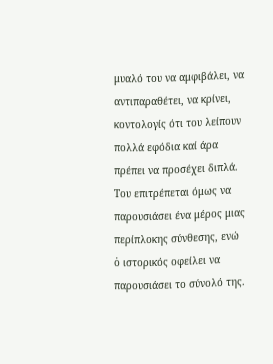μυαλό του να αμφιβάλει, να αντιπαραθέτει, να κρίνει, κοντολογίς ότι του λείπουν πολλά εφόδια καί άρα πρέπει να προσέχει διπλά.
Του επιτρέπεται όμως να παρουσιάσει ένα μέρος μιας περίπλοκης σύνθεσης, ενώ ὁ ιστορικός οφείλει να παρουσιάσει το σύνολό της.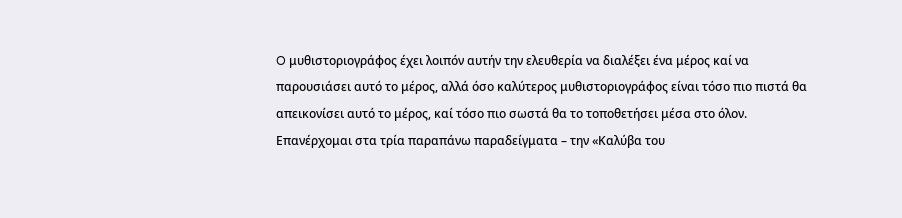O μυθιστοριογράφος έχει λοιπόν αυτήν την ελευθερία να διαλέξει ένα μέρος καί να παρουσιάσει αυτό το μέρος, αλλά όσο καλύτερος μυθιστοριογράφος είναι τόσο πιο πιστά θα απεικονίσει αυτό το μέρος, καί τόσο πιο σωστά θα το τοποθετήσει μέσα στο όλον.
Επανέρχομαι στα τρία παραπάνω παραδείγματα – την «Καλύβα του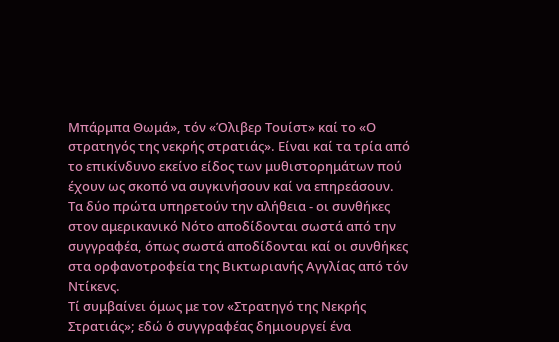Μπάρμπα Θωμά», τόν «Όλιβερ Τουίστ» καί το «Ο στρατηγός της νεκρής στρατιάς». Είναι καί τα τρία από το επικίνδυνο εκείνο είδος των μυθιστορημάτων πού έχουν ως σκοπό να συγκινήσουν καί να επηρεάσουν.
Τα δύο πρώτα υπηρετούν την αλήθεια - οι συνθήκες στον αμερικανικό Νότο αποδίδονται σωστά από την συγγραφέα, όπως σωστά αποδίδονται καί οι συνθήκες στα ορφανοτροφεία της Βικτωριανής Αγγλίας από τόν Ντίκενς.
Τί συμβαίνει όμως με τον «Στρατηγό της Νεκρής Στρατιάς»; εδώ ὁ συγγραφέας δημιουργεί ένα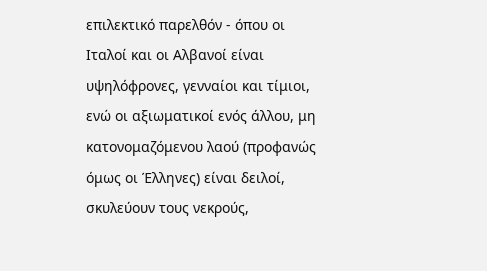επιλεκτικό παρελθόν - όπου οι Ιταλοί και οι Αλβανοί είναι υψηλόφρονες, γενναίοι και τίμιοι, ενώ οι αξιωματικοί ενός άλλου, μη κατονομαζόμενου λαού (προφανώς όμως οι Έλληνες) είναι δειλοί, σκυλεύουν τους νεκρούς,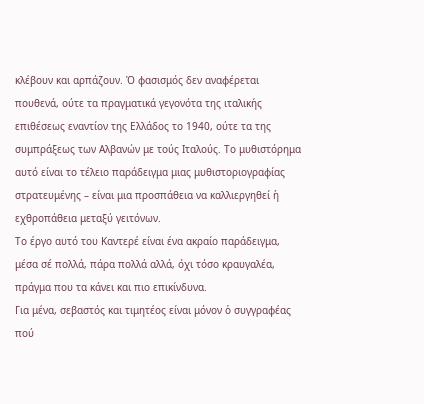κλέβουν και αρπάζουν. Ὁ φασισμός δεν αναφέρεται πουθενά, ούτε τα πραγματικά γεγονότα της ιταλικής επιθέσεως εναντίον της Ελλάδος το 1940, ούτε τα της συμπράξεως των Αλβανών με τούς Ιταλούς. Το μυθιστόρημα αυτό είναι το τέλειο παράδειγμα μιας μυθιστοριογραφίας στρατευμένης – είναι μια προσπάθεια να καλλιεργηθεί ἡ εχθροπάθεια μεταξύ γειτόνων.
Το έργο αυτό του Καντερέ είναι ένα ακραίο παράδειγμα, μέσα σέ πολλά, πάρα πολλά αλλά, όχι τόσο κραυγαλέα, πράγμα που τα κάνει και πιο επικίνδυνα.
Για μένα, σεβαστός και τιμητέος είναι μόνον ὁ συγγραφέας πού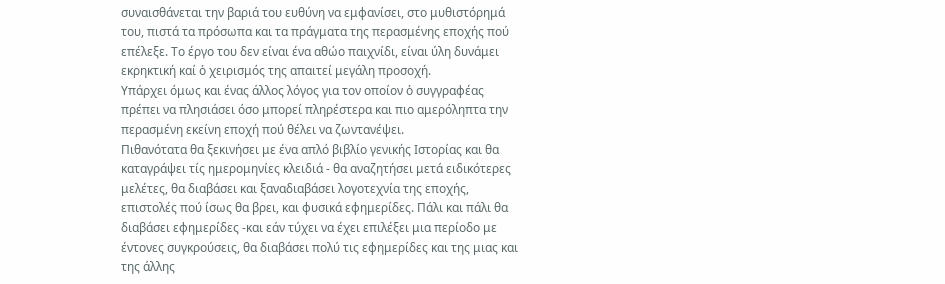συναισθάνεται την βαριά του ευθύνη να εμφανίσει, στο μυθιστόρημά του, πιστά τα πρόσωπα και τα πράγματα της περασμένης εποχής πού επέλεξε. Το έργο του δεν είναι ένα αθώο παιχνίδι, είναι ύλη δυνάμει εκρηκτική καί ὁ χειρισμός της απαιτεί μεγάλη προσοχή.
Υπάρχει όμως και ένας άλλος λόγος για τον οποίον ὁ συγγραφέας πρέπει να πλησιάσει όσο μπορεί πληρέστερα και πιο αμερόληπτα την περασμένη εκείνη εποχή πού θέλει να ζωντανέψει.
Πιθανότατα θα ξεκινήσει με ένα απλό βιβλίο γενικής Ιστορίας και θα καταγράψει τίς ημερομηνίες κλειδιά - θα αναζητήσει μετά ειδικότερες μελέτες, θα διαβάσει και ξαναδιαβάσει λογοτεχνία της εποχής, επιστολές πού ίσως θα βρει, και φυσικά εφημερίδες. Πάλι και πάλι θα διαβάσει εφημερίδες -και εάν τύχει να έχει επιλέξει μια περίοδο με έντονες συγκρούσεις, θα διαβάσει πολύ τις εφημερίδες και της μιας και της άλλης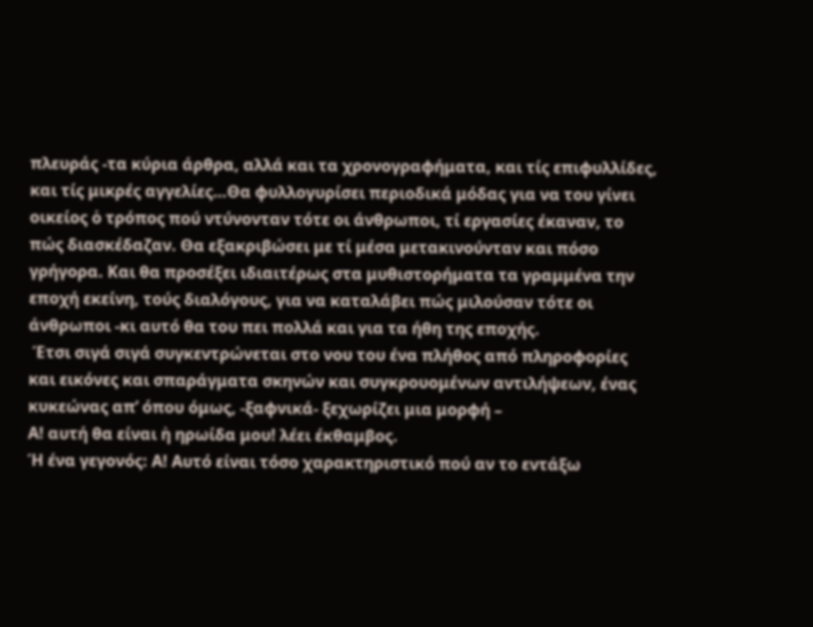πλευράς -τα κύρια άρθρα, αλλά και τα χρονογραφήματα, και τίς επιφυλλίδες, και τίς μικρές αγγελίες…Θα φυλλογυρίσει περιοδικά μόδας για να του γίνει οικείος ὁ τρόπος πού ντύνονταν τότε οι άνθρωποι, τί εργασίες έκαναν, το πώς διασκέδαζαν. Θα εξακριβώσει με τί μέσα μετακινούνταν και πόσο γρήγορα. Και θα προσέξει ιδιαιτέρως στα μυθιστορήματα τα γραμμένα την εποχή εκείνη, τούς διαλόγους, για να καταλάβει πώς μιλούσαν τότε οι άνθρωποι -κι αυτό θα του πει πολλά και για τα ήθη της εποχής.
 Έτσι σιγά σιγά συγκεντρώνεται στο νου του ένα πλήθος από πληροφορίες και εικόνες και σπαράγματα σκηνών και συγκρουομένων αντιλήψεων, ένας κυκεώνας απ’ όπου όμως, -ξαφνικά- ξεχωρίζει μια μορφή –
Α! αυτή θα είναι ἠ ηρωίδα μου! λέει έκθαμβος.
Ή ένα γεγονός: Α! Αυτό είναι τόσο χαρακτηριστικό πού αν το εντάξω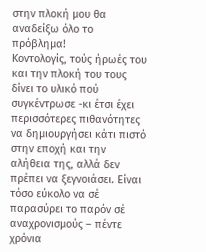στην πλοκή μου θα αναδείξω όλο το πρόβλημα!
Κοντολογίς, τούς ήρωές του και την πλοκή του τους δίνει το υλικό πού συγκέντρωσε -κι έτσι έχει περισσότερες πιθανότητες να δημιουργήσει κάτι πιστό στην εποχή και την αλήθεια της, αλλά δεν πρέπει να ξεγνοιάσει. Είναι τόσο εύκολο να σέ παρασύρει το παρόν σέ αναχρονισμούς – πέντε χρόνια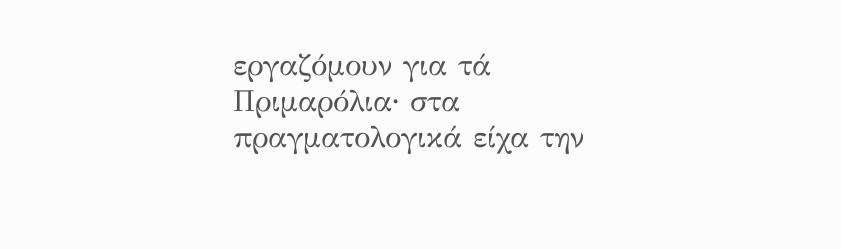εργαζόμουν για τά Πριμαρόλια∙ στα πραγματολογικά είχα την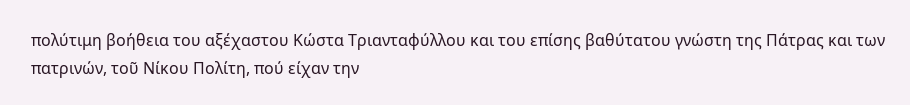πολύτιμη βοήθεια του αξέχαστου Κώστα Τριανταφύλλου και του επίσης βαθύτατου γνώστη της Πάτρας και των πατρινών, τοῦ Νίκου Πολίτη, πού είχαν την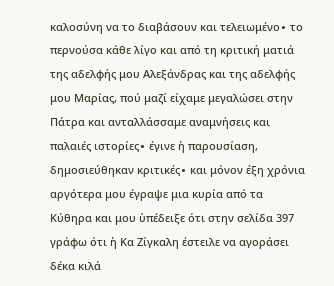καλοσύνη να το διαβάσουν και τελειωμένο∙ το περνούσα κάθε λίγο και από τη κριτική ματιά της αδελφής μου Αλεξάνδρας και της αδελφής μου Μαρίας, πού μαζί είχαμε μεγαλώσει στην Πάτρα και ανταλλάσσαμε αναμνήσεις και παλαιές ιστορίες∙ έγινε ἡ παρουσίαση, δημοσιεύθηκαν κριτικές∙ και μόνον έξη χρόνια αργότερα μου έγραψε μια κυρία από τα Κύθηρα και μου ὑπέδειξε ότι στην σελίδα 397 γράφω ότι ἡ Κα Ζίγκαλη έστειλε να αγοράσει δέκα κιλά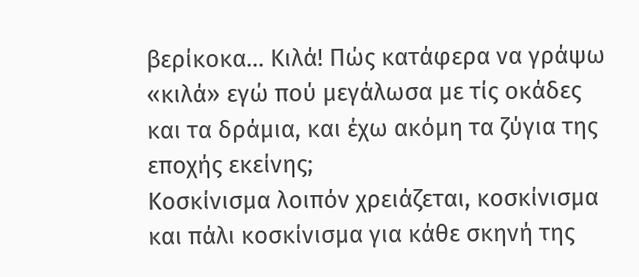βερίκοκα… Κιλά! Πώς κατάφερα να γράψω «κιλά» εγώ πού μεγάλωσα με τίς οκάδες και τα δράμια, και έχω ακόμη τα ζύγια της εποχής εκείνης;
Κοσκίνισμα λοιπόν χρειάζεται, κοσκίνισμα και πάλι κοσκίνισμα για κάθε σκηνή της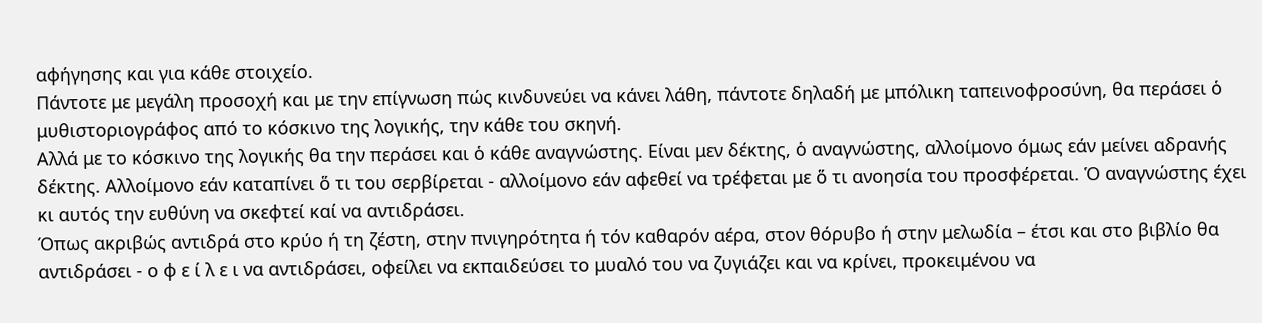αφήγησης και για κάθε στοιχείο.
Πάντοτε με μεγάλη προσοχή και με την επίγνωση πώς κινδυνεύει να κάνει λάθη, πάντοτε δηλαδή με μπόλικη ταπεινοφροσύνη, θα περάσει ὁ μυθιστοριογράφος από το κόσκινο της λογικής, την κάθε του σκηνή.
Αλλά με το κόσκινο της λογικής θα την περάσει και ὁ κάθε αναγνώστης. Είναι μεν δέκτης, ὁ αναγνώστης, αλλοίμονο όμως εάν μείνει αδρανής δέκτης. Αλλοίμονο εάν καταπίνει ὅ τι του σερβίρεται - αλλοίμονο εάν αφεθεί να τρέφεται με ὅ τι ανοησία του προσφέρεται. Ὁ αναγνώστης έχει κι αυτός την ευθύνη να σκεφτεί καί να αντιδράσει.
Όπως ακριβώς αντιδρά στο κρύο ή τη ζέστη, στην πνιγηρότητα ή τόν καθαρόν αέρα, στον θόρυβο ή στην μελωδία – έτσι και στο βιβλίο θα αντιδράσει - ο φ ε ί λ ε ι να αντιδράσει, οφείλει να εκπαιδεύσει το μυαλό του να ζυγιάζει και να κρίνει, προκειμένου να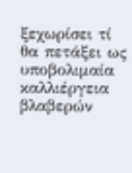ξεχωρίσει τί θα πετάξει ως υποβολιμαία καλλιέργεια βλαβερών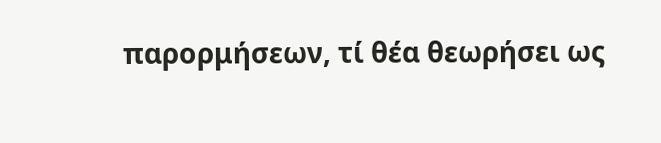παρορμήσεων, τί θέα θεωρήσει ως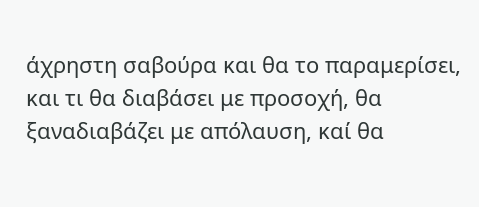άχρηστη σαβούρα και θα το παραμερίσει, και τι θα διαβάσει με προσοχή, θα ξαναδιαβάζει με απόλαυση, καί θα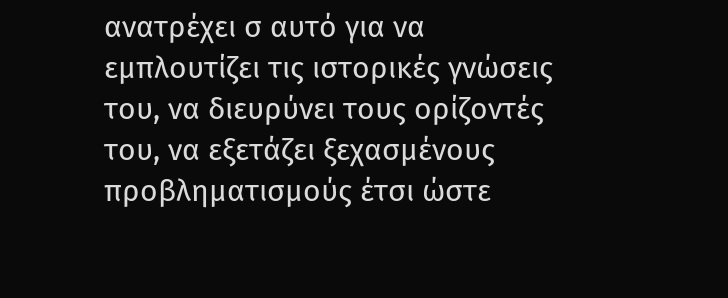ανατρέχει σ αυτό για να εμπλουτίζει τις ιστορικές γνώσεις του, να διευρύνει τους ορίζοντές του, να εξετάζει ξεχασμένους προβληματισμούς έτσι ώστε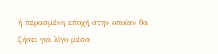ἡ περασμένη εποχή στην οποίαν θα ζήσει για λίγο μέσα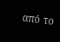από το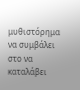μυθιστόρημα να συμβάλει στο να καταλάβει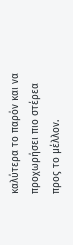καλύτερα το παρόν και να προχωρήσει πιο στέρεα προς το μέλλον.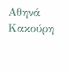Αθηνά Κακούρη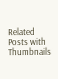Related Posts with Thumbnails